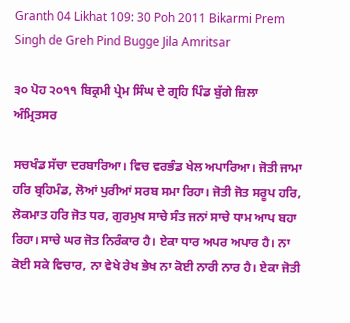Granth 04 Likhat 109: 30 Poh 2011 Bikarmi Prem Singh de Greh Pind Bugge Jila Amritsar

੩੦ ਪੋਹ ੨੦੧੧ ਬਿਕ੍ਰਮੀ ਪ੍ਰੇਮ ਸਿੰਘ ਦੇ ਗ੍ਰਹਿ ਪਿੰਡ ਬੁੱਗੇ ਜ਼ਿਲਾ ਅੰਮ੍ਰਿਤਸਰ

ਸਚਖੰਡ ਸੱਚਾ ਦਰਬਾਰਿਆ। ਵਿਚ ਵਰਭੰਡ ਖੇਲ ਅਪਾਰਿਆ। ਜੋਤੀ ਜਾਮਾ ਹਰਿ ਬ੍ਰਹਿਮੰਡ, ਲੋਆਂ ਪੁਰੀਆਂ ਸਰਬ ਸਮਾ ਰਿਹਾ। ਜੋਤੀ ਜੋਤ ਸਰੂਪ ਹਰਿ, ਲੋਕਮਾਤ ਹਰਿ ਜੋਤ ਧਰ, ਗੁਰਮੁਖ ਸਾਚੇ ਸੰਤ ਜਨਾਂ ਸਾਚੇ ਧਾਮ ਆਪ ਬਹਾ ਰਿਹਾ। ਸਾਚੇ ਘਰ ਜੋਤ ਨਿਰੰਕਾਰ ਹੈ। ਏਕਾ ਧਾਰ ਅਪਰ ਅਪਾਰ ਹੈ। ਨਾ ਕੋਈ ਸਕੇ ਵਿਚਾਰ, ਨਾ ਵੇਖੇ ਰੇਖ ਭੇਖ ਨਾ ਕੋਈ ਨਾਰੀ ਨਾਰ ਹੈ। ਏਕਾ ਜੋਤੀ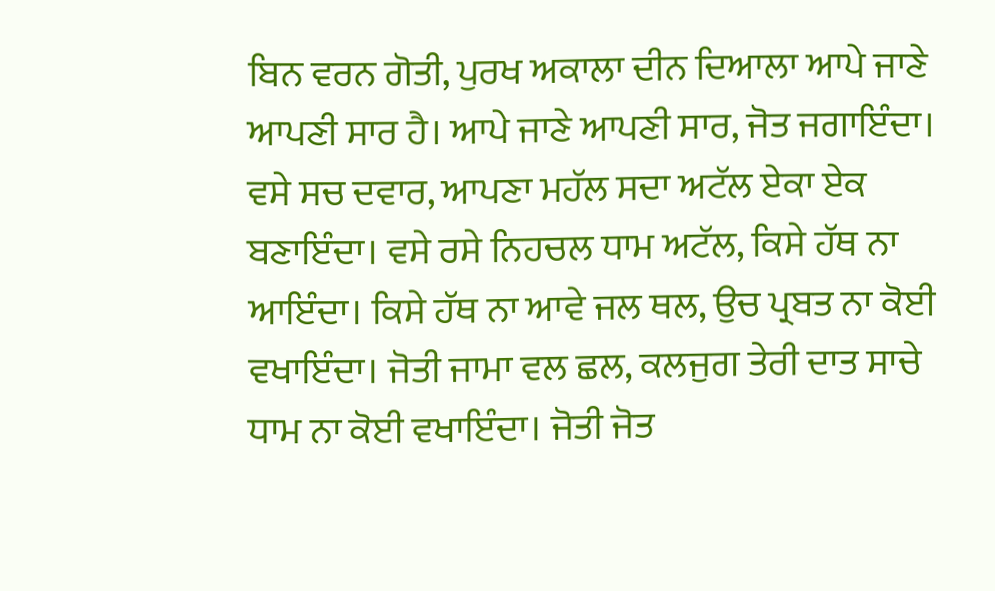ਬਿਨ ਵਰਨ ਗੋਤੀ, ਪੁਰਖ ਅਕਾਲਾ ਦੀਨ ਦਿਆਲਾ ਆਪੇ ਜਾਣੇ ਆਪਣੀ ਸਾਰ ਹੈ। ਆਪੇ ਜਾਣੇ ਆਪਣੀ ਸਾਰ, ਜੋਤ ਜਗਾਇੰਦਾ। ਵਸੇ ਸਚ ਦਵਾਰ, ਆਪਣਾ ਮਹੱਲ ਸਦਾ ਅਟੱਲ ਏਕਾ ਏਕ ਬਣਾਇੰਦਾ। ਵਸੇ ਰਸੇ ਨਿਹਚਲ ਧਾਮ ਅਟੱਲ, ਕਿਸੇ ਹੱਥ ਨਾ ਆਇੰਦਾ। ਕਿਸੇ ਹੱਥ ਨਾ ਆਵੇ ਜਲ ਥਲ, ਉਚ ਪ੍ਰਬਤ ਨਾ ਕੋਈ ਵਖਾਇੰਦਾ। ਜੋਤੀ ਜਾਮਾ ਵਲ ਛਲ, ਕਲਜੁਗ ਤੇਰੀ ਦਾਤ ਸਾਚੇ ਧਾਮ ਨਾ ਕੋਈ ਵਖਾਇੰਦਾ। ਜੋਤੀ ਜੋਤ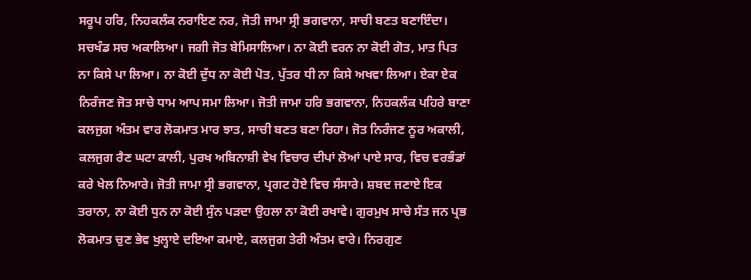ਸਰੂਪ ਹਰਿ, ਨਿਹਕਲੰਕ ਨਰਾਇਣ ਨਰ, ਜੋਤੀ ਜਾਮਾ ਸ੍ਰੀ ਭਗਵਾਨਾ, ਸਾਚੀ ਬਣਤ ਬਣਾਇੰਦਾ। ਸਚਖੰਡ ਸਚ ਅਕਾਲਿਆ। ਜਗੀ ਜੋਤ ਬੇਮਿਸਾਲਿਆ। ਨਾ ਕੋਈ ਵਰਨ ਨਾ ਕੋਈ ਗੋਤ, ਮਾਤ ਪਿਤ ਨਾ ਕਿਸੇ ਪਾ ਲਿਆ। ਨਾ ਕੋਈ ਦੁੱਧ ਨਾ ਕੋਈ ਪੋਤ, ਪੁੱਤਰ ਧੀ ਨਾ ਕਿਸੇ ਅਖਵਾ ਲਿਆ। ਏਕਾ ਏਕ ਨਿਰੰਜਣ ਜੋਤ ਸਾਚੇ ਧਾਮ ਆਪ ਸਮਾ ਲਿਆ। ਜੋਤੀ ਜਾਮਾ ਹਰਿ ਭਗਵਾਨਾ, ਨਿਹਕਲੰਕ ਪਹਿਰੇ ਬਾਣਾ ਕਲਜੁਗ ਅੰਤਮ ਵਾਰ ਲੋਕਮਾਤ ਮਾਰ ਝਾਤ, ਸਾਚੀ ਬਣਤ ਬਣਾ ਰਿਹਾ। ਜੋਤ ਨਿਰੰਜਣ ਨੂਰ ਅਕਾਲੀ, ਕਲਜੁਗ ਰੈਣ ਘਟਾ ਕਾਲੀ, ਪੁਰਖ ਅਬਿਨਾਸ਼ੀ ਵੇਖ ਵਿਚਾਰ ਦੀਪਾਂ ਲੋਆਂ ਪਾਏ ਸਾਰ, ਵਿਚ ਵਰਭੰਡਾਂ ਕਰੇ ਖੇਲ ਨਿਆਰੇ। ਜੋਤੀ ਜਾਮਾ ਸ੍ਰੀ ਭਗਵਾਨਾ, ਪ੍ਰਗਟ ਹੋਏ ਵਿਚ ਸੰਸਾਰੇ। ਸ਼ਬਦ ਜਣਾਏ ਇਕ ਤਰਾਨਾ, ਨਾ ਕੋਈ ਧੁਨ ਨਾ ਕੋਈ ਸੁੰਨ ਪੜਦਾ ਉਹਲਾ ਨਾ ਕੋਈ ਰਖਾਵੇ। ਗੁਰਮੁਖ ਸਾਚੇ ਸੰਤ ਜਨ ਪ੍ਰਭ ਲੋਕਮਾਤ ਚੁਣ ਭੇਵ ਖੁਲ੍ਹਾਏ ਦਇਆ ਕਮਾਏ, ਕਲਜੁਗ ਤੇਰੀ ਅੰਤਮ ਵਾਰੇ। ਨਿਰਗੁਣ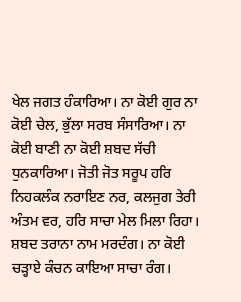ਖੇਲ ਜਗਤ ਹੰਕਾਰਿਆ। ਨਾ ਕੋਈ ਗੁਰ ਨਾ ਕੋਈ ਚੇਲ, ਭੁੱਲਾ ਸਰਬ ਸੰਸਾਰਿਆ। ਨਾ ਕੋਈ ਬਾਣੀ ਨਾ ਕੋਈ ਸ਼ਬਦ ਸੱਚੀ ਧੁਨਕਾਰਿਆ। ਜੋਤੀ ਜੋਤ ਸਰੂਪ ਹਰਿ ਨਿਹਕਲੰਕ ਨਰਾਇਣ ਨਰ, ਕਲਜੁਗ ਤੇਰੀ ਅੰਤਮ ਵਰ, ਹਰਿ ਸਾਚਾ ਮੇਲ ਮਿਲਾ ਰਿਹਾ। ਸ਼ਬਦ ਤਰਾਨਾ ਨਾਮ ਮਰਦੰਗ। ਨਾ ਕੋਈ ਚੜ੍ਹਾਏ ਕੰਚਨ ਕਾਇਆ ਸਾਚਾ ਰੰਗ।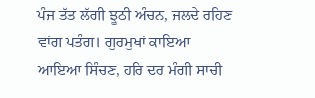ਪੰਜ ਤੱਤ ਲੱਗੀ ਝੂਠੀ ਅੰਚਨ, ਜਲਦੇ ਰਹਿਣ ਵਾਂਗ ਪਤੰਗ। ਗੁਰਮੁਖਾਂ ਕਾਇਆ ਆਇਆ ਸਿੰਚਣ, ਹਰਿ ਦਰ ਮੰਗੀ ਸਾਚੀ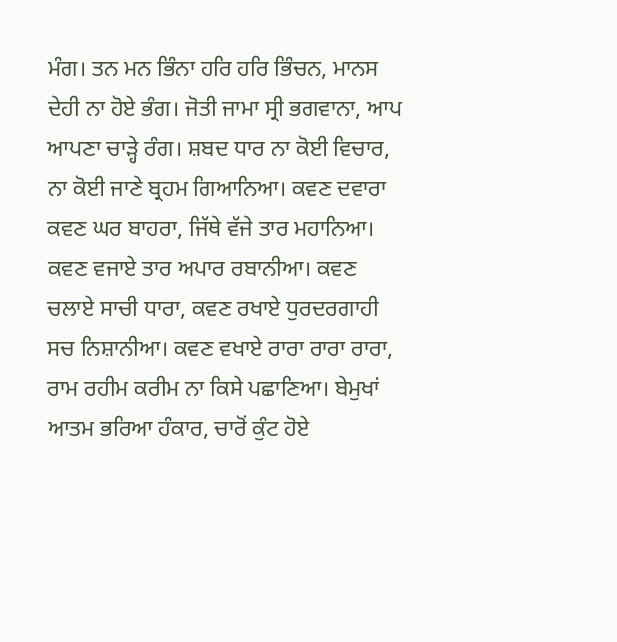ਮੰਗ। ਤਨ ਮਨ ਭਿੰਨਾ ਹਰਿ ਹਰਿ ਭਿੰਚਨ, ਮਾਨਸ ਦੇਹੀ ਨਾ ਹੋਏ ਭੰਗ। ਜੋਤੀ ਜਾਮਾ ਸ੍ਰੀ ਭਗਵਾਨਾ, ਆਪ ਆਪਣਾ ਚਾੜ੍ਹੇ ਰੰਗ। ਸ਼ਬਦ ਧਾਰ ਨਾ ਕੋਈ ਵਿਚਾਰ, ਨਾ ਕੋਈ ਜਾਣੇ ਬ੍ਰਹਮ ਗਿਆਨਿਆ। ਕਵਣ ਦਵਾਰਾ ਕਵਣ ਘਰ ਬਾਹਰਾ, ਜਿੱਥੇ ਵੱਜੇ ਤਾਰ ਮਹਾਨਿਆ। ਕਵਣ ਵਜਾਏ ਤਾਰ ਅਪਾਰ ਰਬਾਨੀਆ। ਕਵਣ ਚਲਾਏ ਸਾਚੀ ਧਾਰਾ, ਕਵਣ ਰਖਾਏ ਧੁਰਦਰਗਾਹੀ ਸਚ ਨਿਸ਼ਾਨੀਆ। ਕਵਣ ਵਖਾਏ ਰਾਰਾ ਰਾਰਾ ਰਾਰਾ, ਰਾਮ ਰਹੀਮ ਕਰੀਮ ਨਾ ਕਿਸੇ ਪਛਾਣਿਆ। ਬੇਮੁਖਾਂ ਆਤਮ ਭਰਿਆ ਹੰਕਾਰ, ਚਾਰੋਂ ਕੁੰਟ ਹੋਏ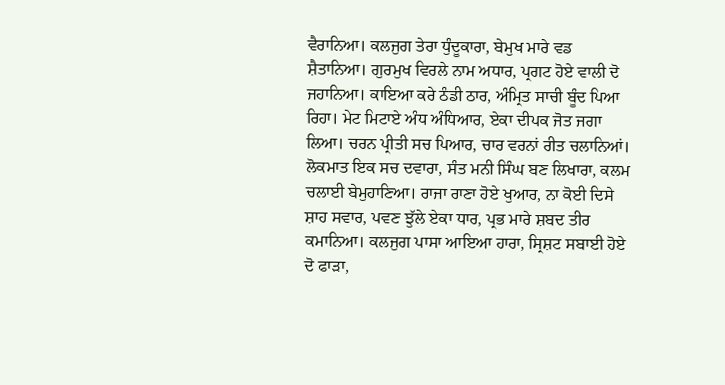ਵੈਰਾਨਿਆ। ਕਲਜੁਗ ਤੇਰਾ ਧੁੰਦੂਕਾਰਾ, ਬੇਮੁਖ ਮਾਰੇ ਵਡ ਸ਼ੈਤਾਨਿਆ। ਗੁਰਮੁਖ ਵਿਰਲੇ ਨਾਮ ਅਧਾਰ, ਪ੍ਰਗਟ ਹੋਏ ਵਾਲੀ ਦੋ ਜਹਾਨਿਆ। ਕਾਇਆ ਕਰੇ ਠੰਡੀ ਠਾਰ, ਅੰਮ੍ਰਿਤ ਸਾਚੀ ਬੂੰਦ ਪਿਆ ਰਿਹਾ। ਮੇਟ ਮਿਟਾਏ ਅੰਧ ਅੰਧਿਆਰ, ਏਕਾ ਦੀਪਕ ਜੋਤ ਜਗਾ ਲਿਆ। ਚਰਨ ਪ੍ਰੀਤੀ ਸਚ ਪਿਆਰ, ਚਾਰ ਵਰਨਾਂ ਰੀਤ ਚਲਾਨਿਆਂ। ਲੋਕਮਾਤ ਇਕ ਸਚ ਦਵਾਰਾ, ਸੰਤ ਮਨੀ ਸਿੰਘ ਬਣ ਲਿਖਾਰਾ, ਕਲਮ ਚਲਾਈ ਬੇਮੁਹਾਣਿਆ। ਰਾਜਾ ਰਾਣਾ ਹੋਏ ਖੁਆਰ, ਨਾ ਕੋਈ ਦਿਸੇ ਸ਼ਾਹ ਸਵਾਰ, ਪਵਣ ਝੁੱਲੇ ਏਕਾ ਧਾਰ, ਪ੍ਰਭ ਮਾਰੇ ਸ਼ਬਦ ਤੀਰ ਕਮਾਨਿਆ। ਕਲਜੁਗ ਪਾਸਾ ਆਇਆ ਹਾਰਾ, ਸ੍ਰਿਸ਼ਟ ਸਬਾਈ ਹੋਏ ਦੋ ਫਾੜਾ,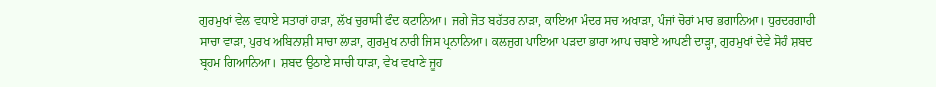ਗੁਰਮੁਖਾਂ ਵੇਲ ਵਧਾਏ ਸਤਾਰਾਂ ਹਾੜਾ, ਲੱਖ ਚੁਰਾਸੀ ਫੰਦ ਕਟਾਨਿਆ। ਜਗੇ ਜੋਤ ਬਹੱਤਰ ਨਾੜਾ, ਕਾਇਆ ਮੰਦਰ ਸਚ ਅਖਾੜਾ, ਪੰਜਾਂ ਚੋਰਾਂ ਮਾਰ ਭਗਾਨਿਆ। ਧੁਰਦਰਗਾਹੀ ਸਾਚਾ ਵਾੜਾ, ਪੁਰਖ ਅਬਿਨਾਸ਼ੀ ਸਾਚਾ ਲਾੜਾ, ਗੁਰਮੁਖ ਨਾਰੀ ਜਿਸ ਪ੍ਰਨਾਨਿਆ। ਕਲਜੁਗ ਪਾਇਆ ਪੜਦਾ ਭਾਰਾ ਆਪ ਚਬਾਏ ਆਪਣੀ ਦਾੜ੍ਹਾ, ਗੁਰਮੁਖਾਂ ਦੇਵੇ ਸੋਹੰ ਸ਼ਬਦ ਬ੍ਰਹਮ ਗਿਆਨਿਆ। ਸ਼ਬਦ ਉਠਾਏ ਸਾਚੀ ਧਾੜਾ, ਵੇਖ ਵਖਾਣੇ ਜੂਹ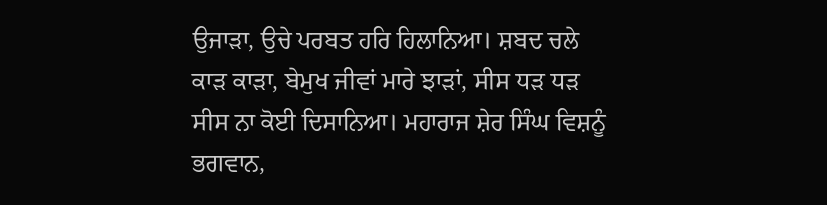ਉਜਾੜਾ, ਉਚੇ ਪਰਬਤ ਹਰਿ ਹਿਲਾਨਿਆ। ਸ਼ਬਦ ਚਲੇ ਕਾੜ ਕਾੜਾ, ਬੇਮੁਖ ਜੀਵਾਂ ਮਾਰੇ ਝਾੜਾਂ, ਸੀਸ ਧੜ ਧੜ ਸੀਸ ਨਾ ਕੋਈ ਦਿਸਾਨਿਆ। ਮਹਾਰਾਜ ਸ਼ੇਰ ਸਿੰਘ ਵਿਸ਼ਨੂੰ ਭਗਵਾਨ,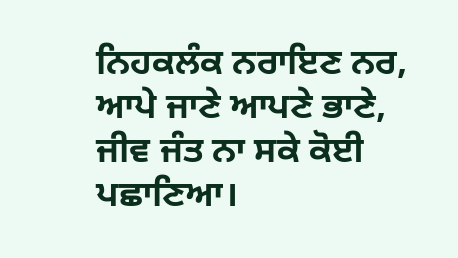ਨਿਹਕਲੰਕ ਨਰਾਇਣ ਨਰ, ਆਪੇ ਜਾਣੇ ਆਪਣੇ ਭਾਣੇ, ਜੀਵ ਜੰਤ ਨਾ ਸਕੇ ਕੋਈ ਪਛਾਣਿਆ।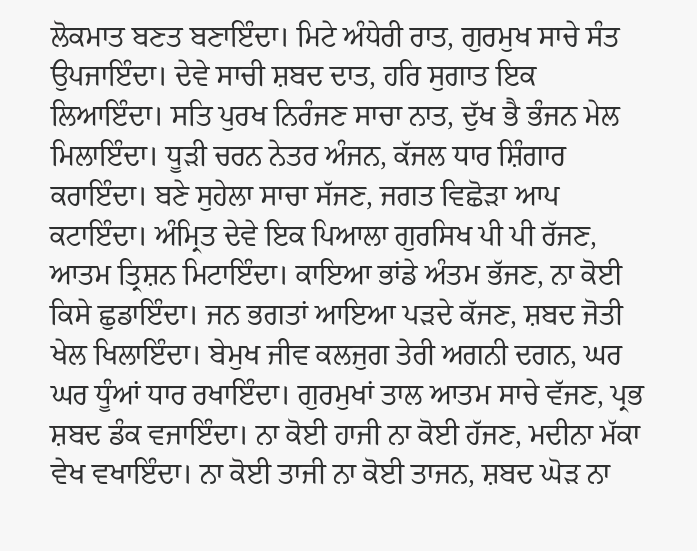ਲੋਕਮਾਤ ਬਣਤ ਬਣਾਇੰਦਾ। ਮਿਟੇ ਅੰਧੇਰੀ ਰਾਤ, ਗੁਰਮੁਖ ਸਾਚੇ ਸੰਤ ਉਪਜਾਇੰਦਾ। ਦੇਵੇ ਸਾਚੀ ਸ਼ਬਦ ਦਾਤ, ਹਰਿ ਸੁਗਾਤ ਇਕ ਲਿਆਇੰਦਾ। ਸਤਿ ਪੁਰਖ ਨਿਰੰਜਣ ਸਾਚਾ ਨਾਤ, ਦੁੱਖ ਭੈ ਭੰਜਨ ਮੇਲ ਮਿਲਾਇੰਦਾ। ਧੂੜੀ ਚਰਨ ਨੇਤਰ ਅੰਜਨ, ਕੱਜਲ ਧਾਰ ਸ਼ਿੰਗਾਰ ਕਰਾਇੰਦਾ। ਬਣੇ ਸੁਹੇਲਾ ਸਾਚਾ ਸੱਜਣ, ਜਗਤ ਵਿਛੋੜਾ ਆਪ ਕਟਾਇੰਦਾ। ਅੰਮ੍ਰਿਤ ਦੇਵੇ ਇਕ ਪਿਆਲਾ ਗੁਰਸਿਖ ਪੀ ਪੀ ਰੱਜਣ, ਆਤਮ ਤ੍ਰਿਸ਼ਨ ਮਿਟਾਇੰਦਾ। ਕਾਇਆ ਭਾਂਡੇ ਅੰਤਮ ਭੱਜਣ, ਨਾ ਕੋਈ ਕਿਸੇ ਛੁਡਾਇੰਦਾ। ਜਨ ਭਗਤਾਂ ਆਇਆ ਪੜਦੇ ਕੱਜਣ, ਸ਼ਬਦ ਜੋਤੀ ਖੇਲ ਖਿਲਾਇੰਦਾ। ਬੇਮੁਖ ਜੀਵ ਕਲਜੁਗ ਤੇਰੀ ਅਗਨੀ ਦਗਨ, ਘਰ ਘਰ ਧੂੰਆਂ ਧਾਰ ਰਖਾਇੰਦਾ। ਗੁਰਮੁਖਾਂ ਤਾਲ ਆਤਮ ਸਾਚੇ ਵੱਜਣ, ਪ੍ਰਭ ਸ਼ਬਦ ਡੰਕ ਵਜਾਇੰਦਾ। ਨਾ ਕੋਈ ਹਾਜੀ ਨਾ ਕੋਈ ਹੱਜਣ, ਮਦੀਨਾ ਮੱਕਾ ਵੇਖ ਵਖਾਇੰਦਾ। ਨਾ ਕੋਈ ਤਾਜੀ ਨਾ ਕੋਈ ਤਾਜਨ, ਸ਼ਬਦ ਘੋੜ ਨਾ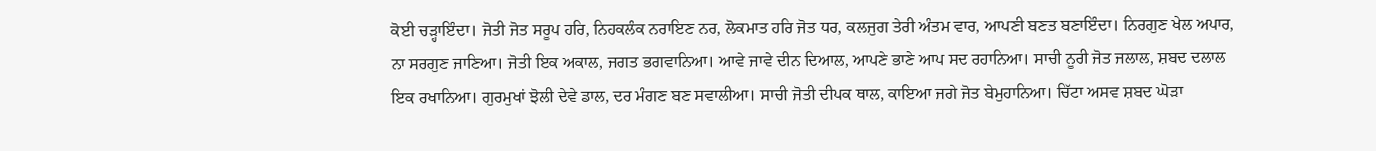ਕੋਈ ਚੜ੍ਹਾਇੰਦਾ। ਜੋਤੀ ਜੋਤ ਸਰੂਪ ਹਰਿ, ਨਿਹਕਲੰਕ ਨਰਾਇਣ ਨਰ, ਲੋਕਮਾਤ ਹਰਿ ਜੋਤ ਧਰ, ਕਲਜੁਗ ਤੇਰੀ ਅੰਤਮ ਵਾਰ, ਆਪਣੀ ਬਣਤ ਬਣਾਇੰਦਾ। ਨਿਰਗੁਣ ਖੇਲ ਅਪਾਰ, ਨਾ ਸਰਗੁਣ ਜਾਣਿਆ। ਜੋਤੀ ਇਕ ਅਕਾਲ, ਜਗਤ ਭਗਵਾਨਿਆ। ਆਵੇ ਜਾਵੇ ਦੀਨ ਦਿਆਲ, ਆਪਣੇ ਭਾਣੇ ਆਪ ਸਦ ਰਹਾਨਿਆ। ਸਾਚੀ ਨੂਰੀ ਜੋਤ ਜਲਾਲ, ਸ਼ਬਦ ਦਲਾਲ ਇਕ ਰਖਾਨਿਆ। ਗੁਰਮੁਖਾਂ ਝੋਲੀ ਦੇਵੇ ਡਾਲ, ਦਰ ਮੰਗਣ ਬਣ ਸਵਾਲੀਆ। ਸਾਚੀ ਜੋਤੀ ਦੀਪਕ ਥਾਲ, ਕਾਇਆ ਜਗੇ ਜੋਤ ਬੇਮੁਹਾਨਿਆ। ਚਿੱਟਾ ਅਸਵ ਸ਼ਬਦ ਘੋੜਾ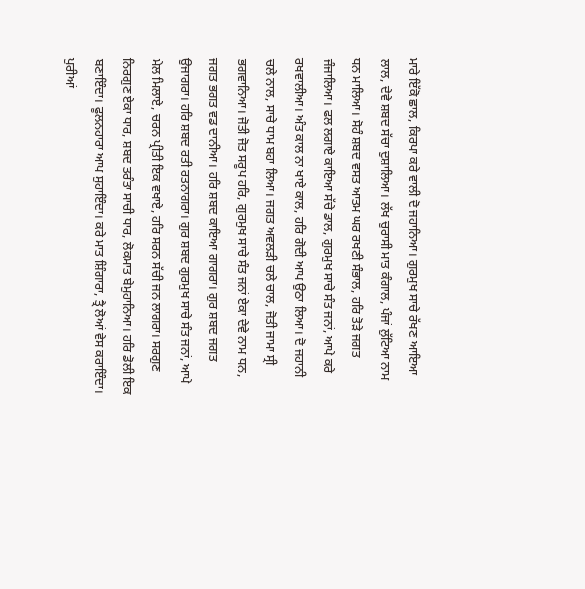ਮਾਰੇ ਇੱਕੋ ਛਾਲ, ਕਿਰਪਾ ਕਰੇ ਵਾਲੀ ਦੋ ਜਹਾਨਿਆ। ਗੁਰਮੁਖ ਸਾਚੇ ਰੱਖਣ ਆਇਆ ਲਾਲ, ਦੇਵੇ ਸ਼ਬਦ ਸੱਚਾ ਦੁਸ਼ਾਲਿਆ। ਲੱਖ ਚੁਰਾਸੀ ਮਾਤ ਕੰਗਾਲ, ਪੰਜਾਂ ਲੁੱਟਿਆ ਨਾਮ ਧਨ ਮਾਲਿਆ। ਸੋਹੰ ਸ਼ਬਦ ਵਸਤ ਆਤਮ ਘਰ ਰਖਣੀ ਸੰਭਾਲ, ਹਰਿ ਤੋੜੇ ਜਗਤ ਜੰਜਾਲਿਆ। ਫਲ ਲਗਾਏ ਕਾਇਆ ਸੱਚੇ ਡਾਲ, ਗੁਰਮੁਖ ਸਾਚੇ ਸੰਤ ਜਨਾਂ, ਆਪੇ ਕਰੇ ਰਖਵਾਲੀਆ। ਅੰਤ ਕਾਲ ਨਾ ਖਾਏ ਕਾਲ, ਹਰਿ ਗੋਦੀ ਆਪ ਉਠਾ ਲਿਆ। ਦੋ ਜਹਾਨੀ ਚਲੇ ਨਾਲ, ਸਾਚੇ ਧਾਮ ਬਹਾ ਲਿਆ। ਜਗਤ ਅਵਲੜੀ ਚਲੇ ਚਾਲ, ਜੋਤੀ ਜਾਮਾ ਸ੍ਰੀ ਭਗਵਾਨਿਆ। ਜੋਤੀ ਜੋਤ ਸਰੂਪ ਹਰਿ, ਗੁਰਮੁਖ ਸਾਚੇ ਸੰਤ ਜਨਾਂ ਏਕਾ ਦੇਵੇ ਨਾਮ ਧਨ, ਜਗਤ ਭਗਤ ਵਡ ਦਾਨੀਆ। ਹਰਿ ਸ਼ਬਦ ਕਾਇਆ ਗਾਗਰਾ। ਗੁਰ ਸ਼ਬਦ ਜਗਤ ਉਜਾਗਰਾ। ਹਰਿ ਸ਼ਬਦ ਰਤੀ ਰਤਨਾਗਰਾ। ਗੁਰ ਸ਼ਬਦ ਗੁਰਮੁਖ ਸਾਚੇ ਸੰਤ ਜਨਾਂ, ਆਪੇ ਮੇਲ ਮਿਲਾਏ, ਚਰਨ ਪ੍ਰੀਤੀ ਇਕ ਵਖਾਏ, ਹਰਿ ਸਰਨ ਸੱਚੀ ਜਨ ਲਾਗਰਾ। ਸਰਗੁਣ ਨਿਰਗੁਣ ਏਕਾ ਧਾਰ, ਸ਼ਬਦ ਤਰੰਤਾ ਸਾਚੀ ਧਾਰ, ਲੋਕਮਾਤ ਬੇਮੁਹਾਨਿਆ। ਹਰਿ ਡੋਲੀ ਇਕ ਬਣਾਇੰਦਾ। ਫੂਲਨਹਾਰਾ ਆਪ ਸੁਹਾਇੰਦਾ। ਕਰੇ ਮਾਤ ਸ਼ਿੰਗਾਰਾ, ਤ੍ਰੈ ਲੋਆਂ ਵੇਸ ਕਰਾਇੰਦਾ। ਪੁਰੀਆਂ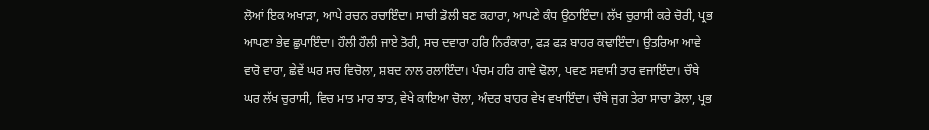ਲੋਆਂ ਇਕ ਅਖਾੜਾ, ਆਪੇ ਰਚਨ ਰਚਾਇੰਦਾ। ਸਾਚੀ ਡੋਲੀ ਬਣ ਕਹਾਰਾ, ਆਪਣੇ ਕੰਧ ਉਠਾਇੰਦਾ। ਲੱਖ ਚੁਰਾਸੀ ਕਰੇ ਚੋਰੀ, ਪ੍ਰਭ ਆਪਣਾ ਭੇਵ ਛੁਪਾਇੰਦਾ। ਹੌਲੀ ਹੌਲੀ ਜਾਏ ਤੋਰੀ, ਸਚ ਦਵਾਰਾ ਹਰਿ ਨਿਰੰਕਾਰਾ, ਫੜ ਫੜ ਬਾਹਰ ਕਢਾਇੰਦਾ। ਉਤਰਿਆ ਆਵੇ ਵਾਰੋ ਵਾਰਾ, ਛੇਵੇਂ ਘਰ ਸਚ ਵਿਚੋਲਾ, ਸ਼ਬਦ ਨਾਲ ਰਲਾਇੰਦਾ। ਪੰਚਮ ਹਰਿ ਗਾਵੇ ਢੋਲਾ, ਪਵਣ ਸਵਾਸੀ ਤਾਰ ਵਜਾਇੰਦਾ। ਚੌਥੇ ਘਰ ਲੱਖ ਚੁਰਾਸੀ, ਵਿਚ ਮਾਤ ਮਾਰ ਝਾਤ, ਵੇਖੇ ਕਾਇਆ ਚੋਲਾ, ਅੰਦਰ ਬਾਹਰ ਵੇਖ ਵਖਾਇੰਦਾ। ਚੌਥੇ ਜੁਗ ਤੇਰਾ ਸਾਚਾ ਡੋਲਾ, ਪ੍ਰਭ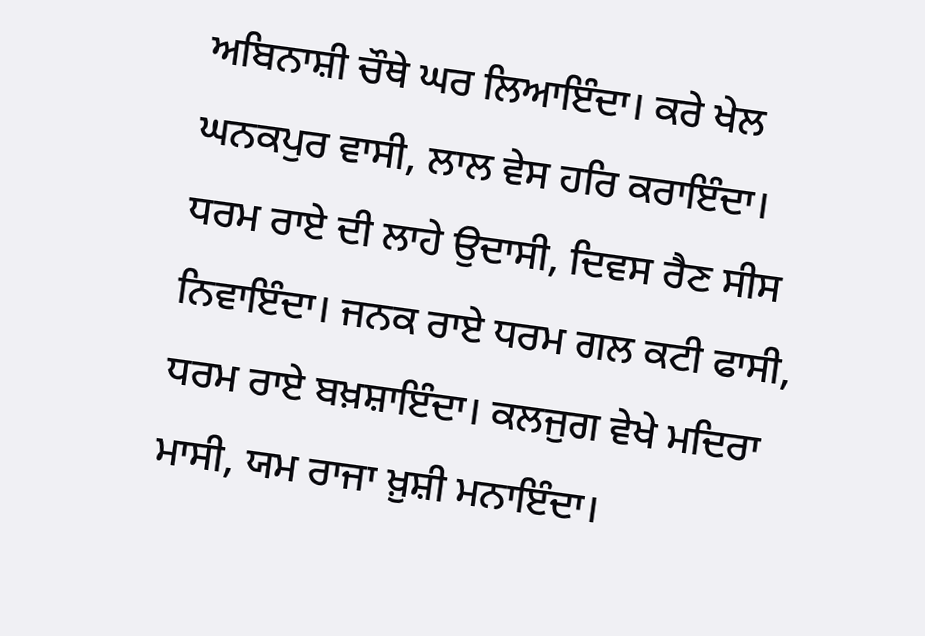ਅਬਿਨਾਸ਼ੀ ਚੌਥੇ ਘਰ ਲਿਆਇੰਦਾ। ਕਰੇ ਖੇਲ ਘਨਕਪੁਰ ਵਾਸੀ, ਲਾਲ ਵੇਸ ਹਰਿ ਕਰਾਇੰਦਾ। ਧਰਮ ਰਾਏ ਦੀ ਲਾਹੇ ਉਦਾਸੀ, ਦਿਵਸ ਰੈਣ ਸੀਸ ਨਿਵਾਇੰਦਾ। ਜਨਕ ਰਾਏ ਧਰਮ ਗਲ ਕਟੀ ਫਾਸੀ, ਧਰਮ ਰਾਏ ਬਖ਼ਸ਼ਾਇੰਦਾ। ਕਲਜੁਗ ਵੇਖੇ ਮਦਿਰਾ ਮਾਸੀ, ਯਮ ਰਾਜਾ ਖ਼ੁਸ਼ੀ ਮਨਾਇੰਦਾ।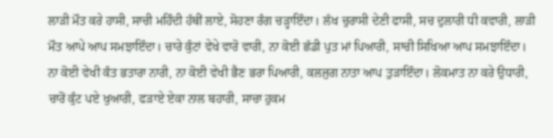ਲਾੜੀ ਮੌਤ ਕਰੇ ਹਾਸੀ, ਸਾਚੀ ਮਹਿੰਦੀ ਹੱਥੀਂ ਲਾਏ, ਸੋਹਣਾ ਰੰਗ ਚੜ੍ਹਾਇੰਦਾ। ਲੱਖ ਚੁਰਾਸੀ ਦੇਣੀ ਫਾਸੀ, ਸਚ ਦੁਲਾਰੀ ਧੀ ਕਵਾਰੀ, ਲਾੜੀ ਮੌਤ ਆਪੇ ਆਪ ਸਮਝਾਇੰਦਾ। ਚਾਰੇ ਕੁੰਟਾਂ ਵੇਖੇ ਵਾਰੋ ਵਾਰੀ, ਨਾ ਕੋਈ ਛੱਡੀ ਪੁਤ ਮਾਂ ਪਿਆਰੀ, ਸਾਚੀ ਸਿਖਿਆ ਆਪ ਸਮਝਾਇੰਦਾ। ਨਾ ਕੋਈ ਵੇਖੀ ਕੰਤ ਭਤਾਰਾ ਨਾਰੀ, ਨਾ ਕੋਈ ਵੇਖੀ ਭੈਣ ਭਰਾ ਪਿਆਰੀ, ਕਲਜੁਗ ਨਾਤਾ ਆਪ ਤੁੜਾਇੰਦਾ। ਲੋਕਮਾਤ ਨਾ ਕਰੇ ਉਧਾਰੀ, ਚਾਰੋਂ ਕੁੰਟ ਪਏ ਖੁਆਰੀ, ਫੜਾਏ ਏਕਾ ਨਾਲ ਬਹਾਰੀ, ਸਾਚਾ ਹੁਕਮ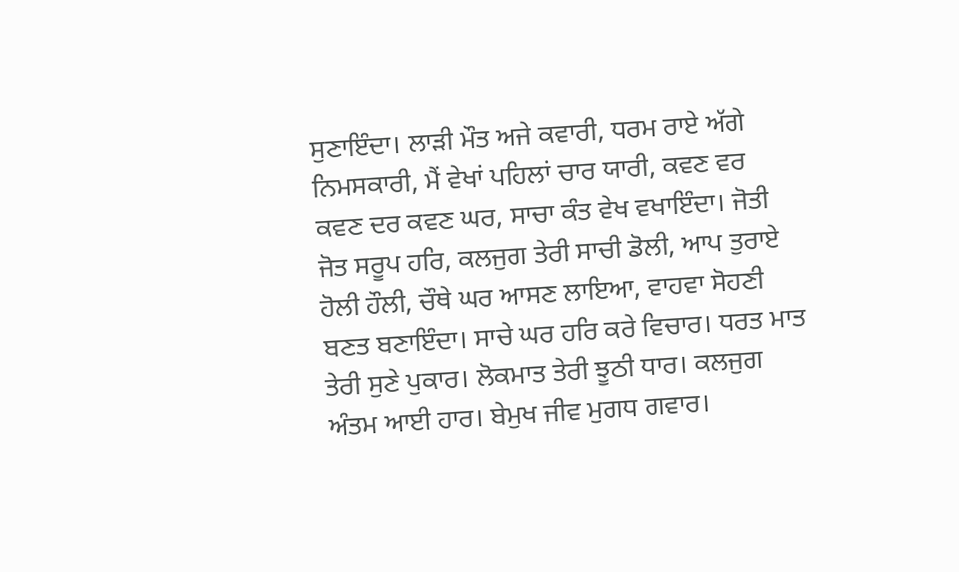ਸੁਣਾਇੰਦਾ। ਲਾੜੀ ਮੌਤ ਅਜੇ ਕਵਾਰੀ, ਧਰਮ ਰਾਏ ਅੱਗੇ ਨਿਮਸਕਾਰੀ, ਮੈਂ ਵੇਖਾਂ ਪਹਿਲਾਂ ਚਾਰ ਯਾਰੀ, ਕਵਣ ਵਰ ਕਵਣ ਦਰ ਕਵਣ ਘਰ, ਸਾਚਾ ਕੰਤ ਵੇਖ ਵਖਾਇੰਦਾ। ਜੋਤੀ ਜੋਤ ਸਰੂਪ ਹਰਿ, ਕਲਜੁਗ ਤੇਰੀ ਸਾਚੀ ਡੋਲੀ, ਆਪ ਤੁਰਾਏ ਹੋਲੀ ਹੌਲੀ, ਚੌਥੇ ਘਰ ਆਸਣ ਲਾਇਆ, ਵਾਹਵਾ ਸੋਹਣੀ ਬਣਤ ਬਣਾਇੰਦਾ। ਸਾਚੇ ਘਰ ਹਰਿ ਕਰੇ ਵਿਚਾਰ। ਧਰਤ ਮਾਤ ਤੇਰੀ ਸੁਣੇ ਪੁਕਾਰ। ਲੋਕਮਾਤ ਤੇਰੀ ਝੂਠੀ ਧਾਰ। ਕਲਜੁਗ ਅੰਤਮ ਆਈ ਹਾਰ। ਬੇਮੁਖ ਜੀਵ ਮੁਗਧ ਗਵਾਰ।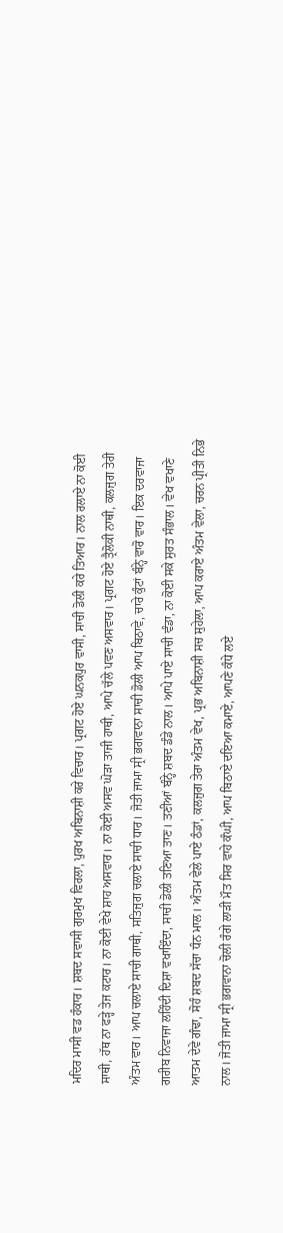ਮਦਿਰ ਮਾਸੀ ਵਡ ਹੰਕਾਰ। ਸ਼ਬਦ ਸਵਾਸੀ ਗੁਰਮੁਖ ਵਿਰਲਾ, ਪੁਰਖ ਅਬਿਨਾਸ਼ੀ ਕਰੇ ਵਿਚਾਰ। ਪ੍ਰਗਟ ਹੋਏ ਘਨਕਪੁਰ ਵਾਸੀ, ਸਾਚੀ ਡੋਲੀ ਕਰੇ ਤਿਆਰ। ਨਾਲ ਰਲਾਏ ਨਾ ਕੋਈ ਸਾਥੀ, ਹੱਥ ਨਾ ਫੜ੍ਹੇ ਤੇਜ ਕਟਾਰ। ਨਾ ਕੋਈ ਵੇਖੇ ਸ਼ਾਹ ਅਸਵਾਰ। ਨਾ ਕੋਈ ਅਸਵ ਘੋੜਾ ਤਾਜੀ ਹਾਥੀ, ਆਪੇ ਚੱਲੇ ਪਵਣ ਅਸਵਾਰ। ਪ੍ਰਗਟ ਹੋਏ ਤ੍ਰੈਲੋਕੀ ਨਾਥੀ, ਕਲਜੁਗ ਤੇਰੀ ਅੰਤਮ ਵਾਰ। ਆਪ ਚਲਾਏ ਸਾਚੀ ਗਾਥੀ, ਸਤਿਜੁਗ ਚਲਾਏ ਸਾਚੀ ਧਾਰ। ਜੋਤੀ ਜਾਮਾ ਸ੍ਰੀ ਭਗਵਾਨਾ ਸਾਚੀ ਡੋਲੀ ਆਪ ਬਿਠਾਵੇ, ਚਾਰੇ ਕੁੰਟਾਂ ਬੰਨ੍ਹੇ ਵਾਰੋ ਵਾਰ। ਇਕ ਦਰਵਾਜਾ ਗਰੀਬ ਨਿਵਾਜਾ ਲਹਿੰਦੀ ਦਿਸ਼ਾ ਵਖਾਇੰਦਾ, ਸਾਚੀ ਡੋਲੀ ਤਣਿਆ ਤਾਣ। ਤਣੀਆਂ ਬੰਨ੍ਹੇ ਸ਼ਬਦ ਡੰਡੇ ਨਾਲ। ਆਪੇ ਪਾਏ ਸਾਚੀ ਵੰਡਾ, ਨਾ ਕੋਈ ਸਕੇ ਸੁਰਤ ਸੰਭਾਲ। ਵੇਖ ਵਖਾਣੇ ਆਤਮ ਦੇਵੇ ਗੰਢਾ, ਸੋਹੰ ਸ਼ਬਦ ਸੱਚਾ ਧੰਨ ਮਾਲ। ਅੰਤਮ ਵੇਲੇ ਪਾਏ ਠੰਡਾਂ, ਕਲਜੁਗ ਤੇਰਾ ਅੰਤਮ ਵੇਖ, ਪ੍ਰਭ ਅਬਿਨਾਸ਼ੀ ਸਚ ਸੁਹੇਲਾ, ਆਪ ਕਰਾਏ ਅੰਤਮ ਵੇਲਾ, ਚਰਨ ਪ੍ਰੀਤੀ ਨਿਭੇ ਨਾਲ। ਜੋਤੀ ਜਾਮਾ ਸ੍ਰੀ ਭਗਵਾਨਾ ਚੋਲੀ ਰੰਗੇ ਲਾੜੀ ਮੌਤ ਸਿਰ ਵਾਹੇ ਕੰਘੀ, ਆਪ ਬਿਠਾਏ ਦਇਆ ਕਮਾਏ, ਆਪਣੇ ਕੰਧੇ ਲਏ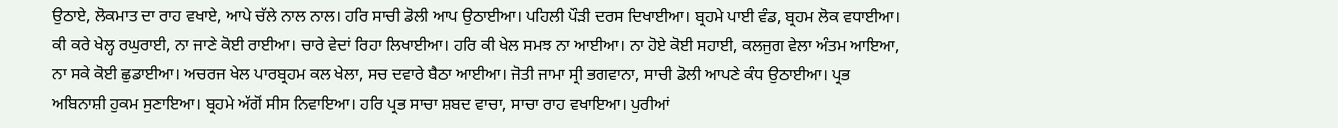ਉਠਾਏ, ਲੋਕਮਾਤ ਦਾ ਰਾਹ ਵਖਾਏ, ਆਪੇ ਚੱਲੇ ਨਾਲ ਨਾਲ। ਹਰਿ ਸਾਚੀ ਡੋਲੀ ਆਪ ਉਠਾਈਆ। ਪਹਿਲੀ ਪੌੜੀ ਦਰਸ ਦਿਖਾਈਆ। ਬ੍ਰਹਮੇ ਪਾਈ ਵੰਡ, ਬ੍ਰਹਮ ਲੋਕ ਵਧਾਈਆ। ਕੀ ਕਰੇ ਖੇਲ੍ਹ ਰਘੁਰਾਈ, ਨਾ ਜਾਣੇ ਕੋਈ ਰਾਈਆ। ਚਾਰੇ ਵੇਦਾਂ ਰਿਹਾ ਲਿਖਾਈਆ। ਹਰਿ ਕੀ ਖੇਲ ਸਮਝ ਨਾ ਆਈਆ। ਨਾ ਹੋਏ ਕੋਈ ਸਹਾਈ, ਕਲਜੁਗ ਵੇਲਾ ਅੰਤਮ ਆਇਆ, ਨਾ ਸਕੇ ਕੋਈ ਛੁਡਾਈਆ। ਅਚਰਜ ਖੇਲ ਪਾਰਬ੍ਰਹਮ ਕਲ ਖੇਲਾ, ਸਚ ਦਵਾਰੇ ਬੈਠਾ ਆਈਆ। ਜੋਤੀ ਜਾਮਾ ਸ੍ਰੀ ਭਗਵਾਨਾ, ਸਾਚੀ ਡੋਲੀ ਆਪਣੇ ਕੰਧ ਉਠਾਈਆ। ਪ੍ਰਭ ਅਬਿਨਾਸ਼ੀ ਹੁਕਮ ਸੁਣਾਇਆ। ਬ੍ਰਹਮੇ ਅੱਗੋਂ ਸੀਸ ਨਿਵਾਇਆ। ਹਰਿ ਪ੍ਰਭ ਸਾਚਾ ਸ਼ਬਦ ਵਾਚਾ, ਸਾਚਾ ਰਾਹ ਵਖਾਇਆ। ਪੁਰੀਆਂ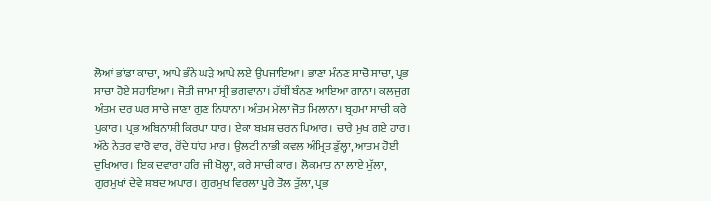ਲੋਆਂ ਭਾਂਡਾ ਕਾਚਾ, ਆਪੇ ਭੰਨੇ ਘੜੇ ਆਪੇ ਲਏ ਉਪਜਾਇਆ। ਭਾਣਾ ਮੰਨਣ ਸਾਚੋ ਸਾਚਾ, ਪ੍ਰਭ ਸਾਚਾ ਹੋਏ ਸਹਾਇਆ। ਜੋਤੀ ਜਾਮਾ ਸ੍ਰੀ ਭਗਵਾਨਾ। ਹੱਥੀਂ ਬੰਨਣ ਆਇਆ ਗਾਨਾ। ਕਲਜੁਗ ਅੰਤਮ ਦਰ ਘਰ ਸਾਚੇ ਜਾਣਾ ਗੁਣ ਨਿਧਾਨਾ। ਅੰਤਮ ਮੇਲਾ ਜੋਤ ਮਿਲਾਨਾ। ਬ੍ਰਹਮਾ ਸਾਚੀ ਕਰੇ ਪੁਕਾਰ। ਪ੍ਰਭ ਅਬਿਨਾਸ਼ੀ ਕਿਰਪਾ ਧਾਰ। ਏਕਾ ਬਖ਼ਸ਼ ਚਰਨ ਪਿਆਰ। ਚਾਰੇ ਮੁਖ ਗਏ ਹਾਰ। ਅੱਠੇ ਨੇਤਰ ਵਾਰੋ ਵਾਰ, ਰੋਂਦੇ ਧਾਂਹ ਮਾਰ। ਉਲਟੀ ਨਾਭੀ ਕਵਲ ਅੰਮ੍ਰਿਤ ਡੁੱਲ੍ਹਾ, ਆਤਮ ਹੋਈ ਦੁਖਿਆਰ। ਇਕ ਦਵਾਰਾ ਹਰਿ ਜੀ ਖੋਲ੍ਹਾ, ਕਰੇ ਸਾਚੀ ਕਾਰ। ਲੋਕਮਾਤ ਨਾ ਲਾਏ ਮੁੱਲਾ, ਗੁਰਮੁਖਾਂ ਦੇਵੇ ਸ਼ਬਦ ਅਪਾਰ। ਗੁਰਮੁਖ ਵਿਰਲਾ ਪੂਰੇ ਤੋਲ ਤੁੱਲਾ, ਪ੍ਰਭ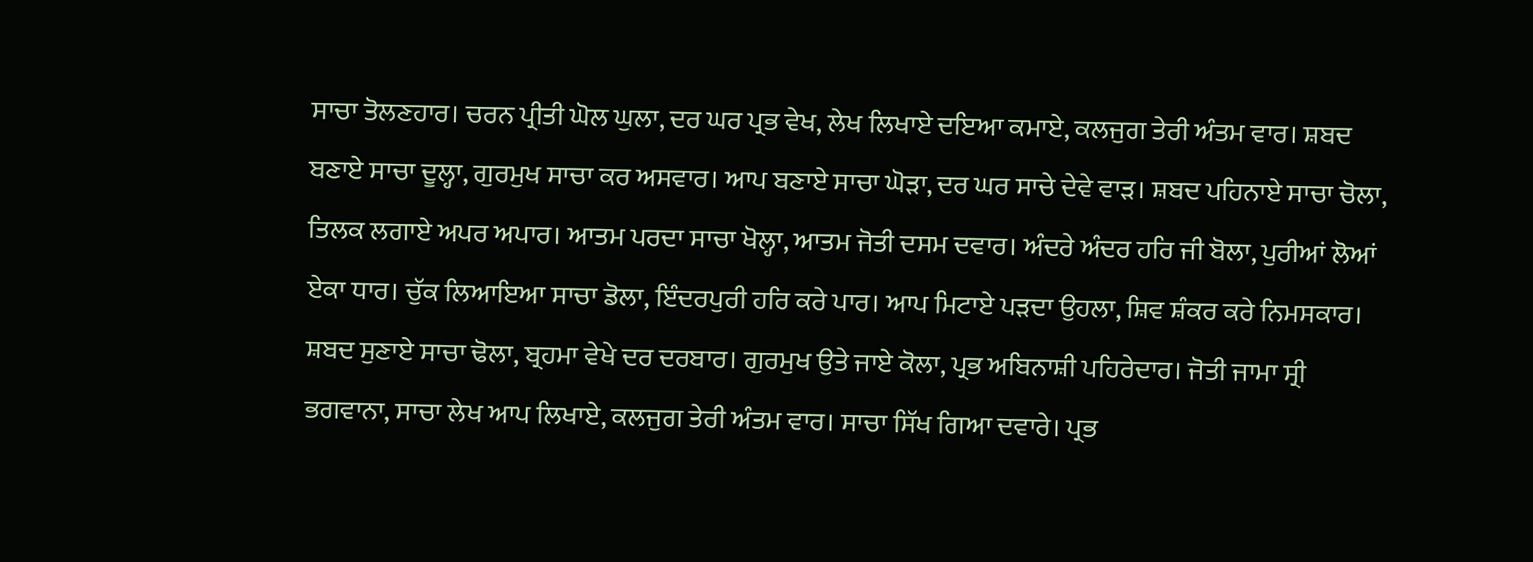ਸਾਚਾ ਤੋਲਣਹਾਰ। ਚਰਨ ਪ੍ਰੀਤੀ ਘੋਲ ਘੁਲਾ, ਦਰ ਘਰ ਪ੍ਰਭ ਵੇਖ, ਲੇਖ ਲਿਖਾਏ ਦਇਆ ਕਮਾਏ, ਕਲਜੁਗ ਤੇਰੀ ਅੰਤਮ ਵਾਰ। ਸ਼ਬਦ ਬਣਾਏ ਸਾਚਾ ਦੂਲ੍ਹਾ, ਗੁਰਮੁਖ ਸਾਚਾ ਕਰ ਅਸਵਾਰ। ਆਪ ਬਣਾਏ ਸਾਚਾ ਘੋੜਾ, ਦਰ ਘਰ ਸਾਚੇ ਦੇਵੇ ਵਾੜ। ਸ਼ਬਦ ਪਹਿਨਾਏ ਸਾਚਾ ਚੋਲਾ, ਤਿਲਕ ਲਗਾਏ ਅਪਰ ਅਪਾਰ। ਆਤਮ ਪਰਦਾ ਸਾਚਾ ਖੋਲ੍ਹਾ, ਆਤਮ ਜੋਤੀ ਦਸਮ ਦਵਾਰ। ਅੰਦਰੇ ਅੰਦਰ ਹਰਿ ਜੀ ਬੋਲਾ, ਪੁਰੀਆਂ ਲੋਆਂ ਏਕਾ ਧਾਰ। ਚੁੱਕ ਲਿਆਇਆ ਸਾਚਾ ਡੋਲਾ, ਇੰਦਰਪੁਰੀ ਹਰਿ ਕਰੇ ਪਾਰ। ਆਪ ਮਿਟਾਏ ਪੜਦਾ ਉਹਲਾ, ਸ਼ਿਵ ਸ਼ੰਕਰ ਕਰੇ ਨਿਮਸਕਾਰ। ਸ਼ਬਦ ਸੁਣਾਏ ਸਾਚਾ ਢੋਲਾ, ਬ੍ਰਹਮਾ ਵੇਖੇ ਦਰ ਦਰਬਾਰ। ਗੁਰਮੁਖ ਉਤੇ ਜਾਏ ਕੋਲਾ, ਪ੍ਰਭ ਅਬਿਨਾਸ਼ੀ ਪਹਿਰੇਦਾਰ। ਜੋਤੀ ਜਾਮਾ ਸ੍ਰੀ ਭਗਵਾਨਾ, ਸਾਚਾ ਲੇਖ ਆਪ ਲਿਖਾਏ, ਕਲਜੁਗ ਤੇਰੀ ਅੰਤਮ ਵਾਰ। ਸਾਚਾ ਸਿੱਖ ਗਿਆ ਦਵਾਰੇ। ਪ੍ਰਭ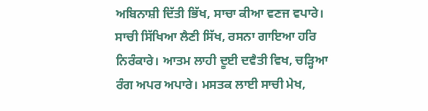ਅਬਿਨਾਸ਼ੀ ਦਿੱਤੀ ਭਿੱਖ, ਸਾਚਾ ਕੀਆ ਵਣਜ ਵਪਾਰੇ। ਸਾਚੀ ਸਿੱਖਿਆ ਲੈਣੀ ਸਿੱਖ, ਰਸਨਾ ਗਾਇਆ ਹਰਿ ਨਿਰੰਕਾਰੇ। ਆਤਮ ਲਾਹੀ ਦੂਈ ਦਵੈਤੀ ਵਿਖ, ਚੜ੍ਹਿਆ ਰੰਗ ਅਪਰ ਅਪਾਰੇ। ਮਸਤਕ ਲਾਈ ਸਾਚੀ ਮੇਖ,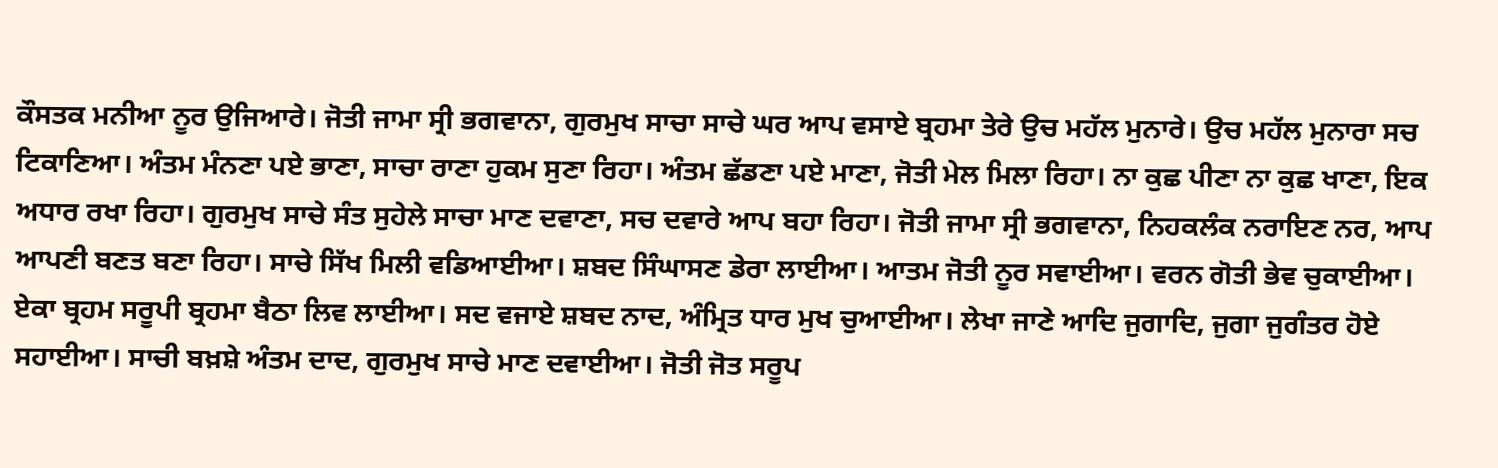ਕੌਸਤਕ ਮਨੀਆ ਨੂਰ ਉਜਿਆਰੇ। ਜੋਤੀ ਜਾਮਾ ਸ੍ਰੀ ਭਗਵਾਨਾ, ਗੁਰਮੁਖ ਸਾਚਾ ਸਾਚੇ ਘਰ ਆਪ ਵਸਾਏ ਬ੍ਰਹਮਾ ਤੇਰੇ ਉਚ ਮਹੱਲ ਮੁਨਾਰੇ। ਉਚ ਮਹੱਲ ਮੁਨਾਰਾ ਸਚ ਟਿਕਾਣਿਆ। ਅੰਤਮ ਮੰਨਣਾ ਪਏ ਭਾਣਾ, ਸਾਚਾ ਰਾਣਾ ਹੁਕਮ ਸੁਣਾ ਰਿਹਾ। ਅੰਤਮ ਛੱਡਣਾ ਪਏ ਮਾਣਾ, ਜੋਤੀ ਮੇਲ ਮਿਲਾ ਰਿਹਾ। ਨਾ ਕੁਛ ਪੀਣਾ ਨਾ ਕੁਛ ਖਾਣਾ, ਇਕ ਅਧਾਰ ਰਖਾ ਰਿਹਾ। ਗੁਰਮੁਖ ਸਾਚੇ ਸੰਤ ਸੁਹੇਲੇ ਸਾਚਾ ਮਾਣ ਦਵਾਣਾ, ਸਚ ਦਵਾਰੇ ਆਪ ਬਹਾ ਰਿਹਾ। ਜੋਤੀ ਜਾਮਾ ਸ੍ਰੀ ਭਗਵਾਨਾ, ਨਿਹਕਲੰਕ ਨਰਾਇਣ ਨਰ, ਆਪ ਆਪਣੀ ਬਣਤ ਬਣਾ ਰਿਹਾ। ਸਾਚੇ ਸਿੱਖ ਮਿਲੀ ਵਡਿਆਈਆ। ਸ਼ਬਦ ਸਿੰਘਾਸਣ ਡੇਰਾ ਲਾਈਆ। ਆਤਮ ਜੋਤੀ ਨੂਰ ਸਵਾਈਆ। ਵਰਨ ਗੋਤੀ ਭੇਵ ਚੁਕਾਈਆ। ਏਕਾ ਬ੍ਰਹਮ ਸਰੂਪੀ ਬ੍ਰਹਮਾ ਬੈਠਾ ਲਿਵ ਲਾਈਆ। ਸਦ ਵਜਾਏ ਸ਼ਬਦ ਨਾਦ, ਅੰਮ੍ਰਿਤ ਧਾਰ ਮੁਖ ਚੁਆਈਆ। ਲੇਖਾ ਜਾਣੇ ਆਦਿ ਜੁਗਾਦਿ, ਜੁਗਾ ਜੁਗੰਤਰ ਹੋਏ ਸਹਾਈਆ। ਸਾਚੀ ਬਖ਼ਸ਼ੇ ਅੰਤਮ ਦਾਦ, ਗੁਰਮੁਖ ਸਾਚੇ ਮਾਣ ਦਵਾਈਆ। ਜੋਤੀ ਜੋਤ ਸਰੂਪ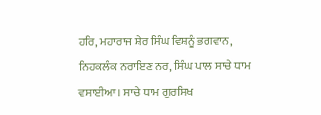ਹਰਿ, ਮਹਾਰਾਜ ਸ਼ੇਰ ਸਿੰਘ ਵਿਸ਼ਨੂੰ ਭਗਵਾਨ, ਨਿਹਕਲੰਕ ਨਰਾਇਣ ਨਰ, ਸਿੰਘ ਪਾਲ ਸਾਚੇ ਧਾਮ ਵਸਾਈਆ। ਸਾਚੇ ਧਾਮ ਗੁਰਸਿਖ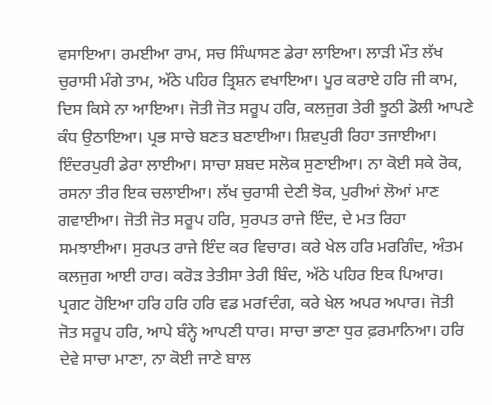ਵਸਾਇਆ। ਰਮਈਆ ਰਾਮ, ਸਚ ਸਿੰਘਾਸਣ ਡੇਰਾ ਲਾਇਆ। ਲਾੜੀ ਮੌਤ ਲੱਖ ਚੁਰਾਸੀ ਮੰਗੇ ਤਾਮ, ਅੱਠੇ ਪਹਿਰ ਤ੍ਰਿਸ਼ਨ ਵਖਾਇਆ। ਪੂਰ ਕਰਾਏ ਹਰਿ ਜੀ ਕਾਮ, ਦਿਸ ਕਿਸੇ ਨਾ ਆਇਆ। ਜੋਤੀ ਜੋਤ ਸਰੂਪ ਹਰਿ, ਕਲਜੁਗ ਤੇਰੀ ਝੂਠੀ ਡੋਲੀ ਆਪਣੇ ਕੰਧ ਉਠਾਇਆ। ਪ੍ਰਭ ਸਾਚੇ ਬਣਤ ਬਣਾਈਆ। ਸ਼ਿਵਪੁਰੀ ਰਿਹਾ ਤਜਾਈਆ। ਇੰਦਰਪੁਰੀ ਡੇਰਾ ਲਾਈਆ। ਸਾਚਾ ਸ਼ਬਦ ਸਲੋਕ ਸੁਣਾਈਆ। ਨਾ ਕੋਈ ਸਕੇ ਰੋਕ, ਰਸਨਾ ਤੀਰ ਇਕ ਚਲਾਈਆ। ਲੱਖ ਚੁਰਾਸੀ ਦੇਣੀ ਝੋਕ, ਪੁਰੀਆਂ ਲੋਆਂ ਮਾਣ ਗਵਾਈਆ। ਜੋਤੀ ਜੋਤ ਸਰੂਪ ਹਰਿ, ਸੁਰਪਤ ਰਾਜੇ ਇੰਦ, ਦੇ ਮਤ ਰਿਹਾ ਸਮਝਾਈਆ। ਸੁਰਪਤ ਰਾਜੇ ਇੰਦ ਕਰ ਵਿਚਾਰ। ਕਰੇ ਖੇਲ ਹਰਿ ਮਰਗਿੰਦ, ਅੰਤਮ ਕਲਜੁਗ ਆਈ ਹਾਰ। ਕਰੋੜ ਤੇਤੀਸਾ ਤੇਰੀ ਬਿੰਦ, ਅੱਠੇ ਪਹਿਰ ਇਕ ਪਿਆਰ। ਪ੍ਰਗਟ ਹੋਇਆ ਹਰਿ ਹਰਿ ਹਰਿ ਵਡ ਮਰfਦੰਗ, ਕਰੇ ਖੇਲ ਅਪਰ ਅਪਾਰ। ਜੋਤੀ ਜੋਤ ਸਰੂਪ ਹਰਿ, ਆਪੇ ਬੰਨ੍ਹੇ ਆਪਣੀ ਧਾਰ। ਸਾਚਾ ਭਾਣਾ ਧੁਰ ਫ਼ਰਮਾਨਿਆ। ਹਰਿ ਦੇਵੇ ਸਾਚਾ ਮਾਣਾ, ਨਾ ਕੋਈ ਜਾਣੇ ਬਾਲ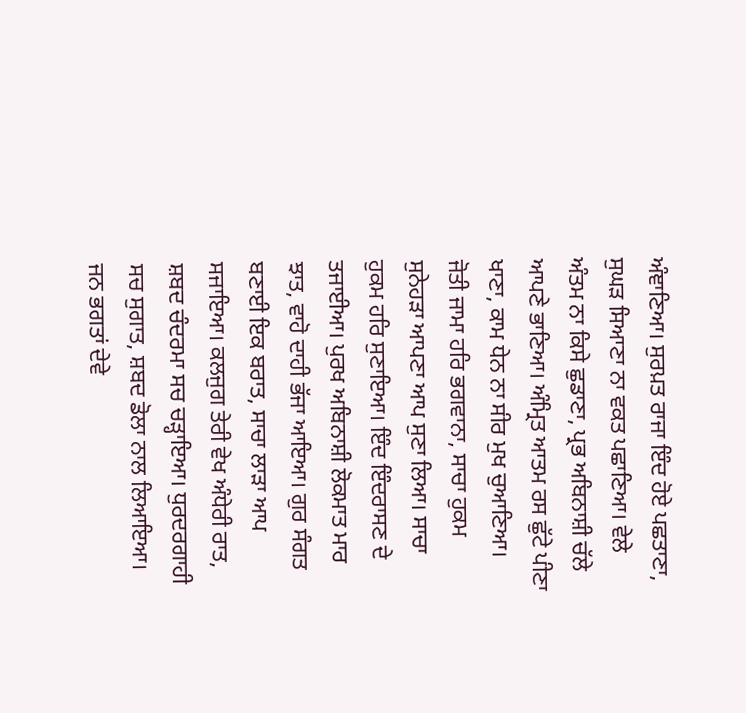ਅੰਞਾਣਿਆ। ਸੁਰਪ਼ਤ ਰਾਜਾ ਇੰਦ ਹੋਏ ਪਛਤਾਣਾ, ਸੁਘੜ ਸਿਆਣਾ ਨਾ ਵਕਤ ਪਛਾਣਿਆ। ਵੇਲੇ ਅੰਤਮ ਨਾ ਕਿਸੇ ਛੁਡਾਣਾ, ਪ੍ਰਭ ਅਬਿਨਾਸ਼ੀ ਚੱਲੇ ਆਪਣੇ ਭਾਣਿਆ। ਅੰਮ੍ਰਿਤ ਆਤਮ ਰਸ ਛੁੱਟੇ ਪੀਣਾ ਖਾਣਾ, ਕਾਮ ਧੇਨ ਨਾ ਸੀਰ ਮੁਖ ਚੁਆਣਿਆ। ਜੋਤੀ ਜਾਮਾ ਹਰਿ ਭਗਵਾਨਾ, ਸਾਚਾ ਹੁਕਮ ਸੁਨੇਹੜਾ ਆਪਣਾ ਆਪ ਸੁਣਾ ਲਿਆ। ਸਾਚਾ ਹੁਕਮ ਹਰਿ ਸੁਣਾਇਆ। ਇੰਦ ਇੰਦਰਾਸਣ ਦੇ ਤਜਾਈਆ। ਪੁਰਖ ਅਬਿਨਾਸ਼ੀ ਲੋਕਮਾਤ ਮਾਰ ਝਾਤ, ਵਾਹੋ ਦਾਹੀ ਭੱਜਾ ਆਇਆ। ਗੁਰ ਸੰਗਤ ਬਣਾਈ ਇਕ ਬਰਾਤ, ਸਾਚਾ ਲਾੜਾ ਆਪ ਸਜਾਇਆ। ਕਲਜੁਗ ਤੇਰੀ ਵੇਖ ਅੰਧੇਰੀ ਰਾਤ, ਸ਼ਬਦ ਚੰਦਰਮਾ ਸਚ ਚੜ੍ਹਾਇਆ। ਧੁਰਦਰਗਾਹੀ ਸਚ ਸੁਗਾਤ, ਸ਼ਬਦ ਡੋਲਾ ਨਾਲ ਲਿਆਇਆ। ਜਨ ਭਗਤਾਂ ਦੇਵੇ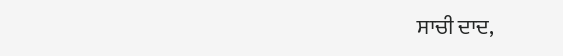ਸਾਚੀ ਦਾਦ,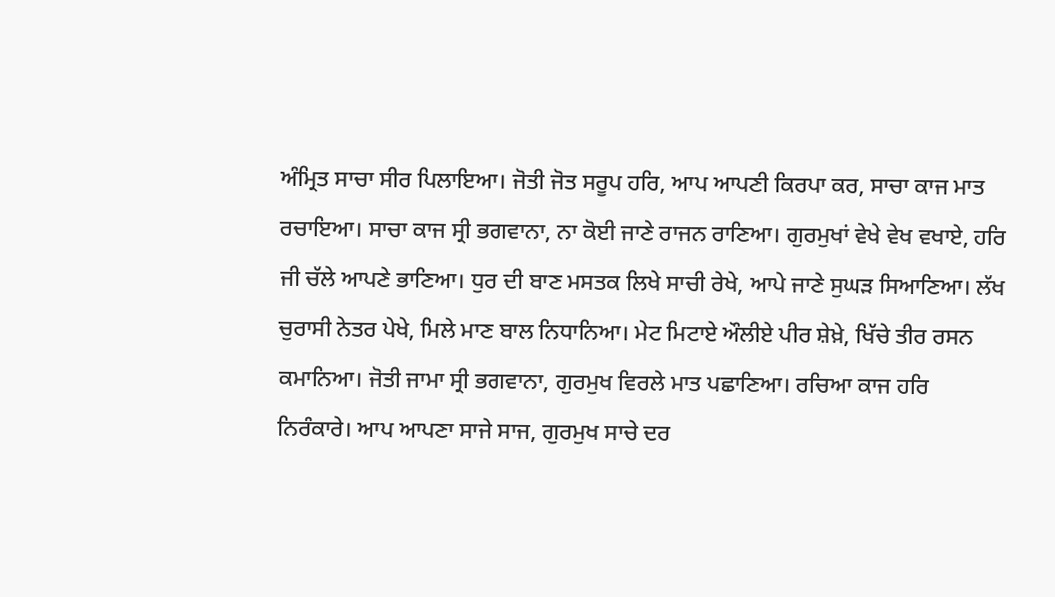ਅੰਮ੍ਰਿਤ ਸਾਚਾ ਸੀਰ ਪਿਲਾਇਆ। ਜੋਤੀ ਜੋਤ ਸਰੂਪ ਹਰਿ, ਆਪ ਆਪਣੀ ਕਿਰਪਾ ਕਰ, ਸਾਚਾ ਕਾਜ ਮਾਤ ਰਚਾਇਆ। ਸਾਚਾ ਕਾਜ ਸ੍ਰੀ ਭਗਵਾਨਾ, ਨਾ ਕੋਈ ਜਾਣੇ ਰਾਜਨ ਰਾਣਿਆ। ਗੁਰਮੁਖਾਂ ਵੇਖੇ ਵੇਖ ਵਖਾਏ, ਹਰਿ ਜੀ ਚੱਲੇ ਆਪਣੇ ਭਾਣਿਆ। ਧੁਰ ਦੀ ਬਾਣ ਮਸਤਕ ਲਿਖੇ ਸਾਚੀ ਰੇਖੇ, ਆਪੇ ਜਾਣੇ ਸੁਘੜ ਸਿਆਣਿਆ। ਲੱਖ ਚੁਰਾਸੀ ਨੇਤਰ ਪੇਖੇ, ਮਿਲੇ ਮਾਣ ਬਾਲ ਨਿਧਾਨਿਆ। ਮੇਟ ਮਿਟਾਏ ਔਲੀਏ ਪੀਰ ਸ਼ੇਖ਼ੇ, ਖਿੱਚੇ ਤੀਰ ਰਸਨ ਕਮਾਨਿਆ। ਜੋਤੀ ਜਾਮਾ ਸ੍ਰੀ ਭਗਵਾਨਾ, ਗੁਰਮੁਖ ਵਿਰਲੇ ਮਾਤ ਪਛਾਣਿਆ। ਰਚਿਆ ਕਾਜ ਹਰਿ ਨਿਰੰਕਾਰੇ। ਆਪ ਆਪਣਾ ਸਾਜੇ ਸਾਜ, ਗੁਰਮੁਖ ਸਾਚੇ ਦਰ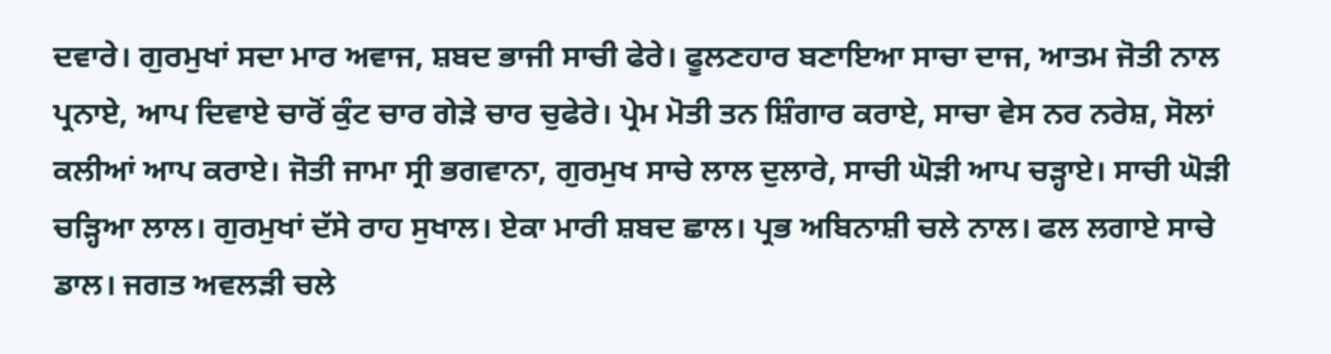ਦਵਾਰੇ। ਗੁਰਮੁਖਾਂ ਸਦਾ ਮਾਰ ਅਵਾਜ, ਸ਼ਬਦ ਭਾਜੀ ਸਾਚੀ ਫੇਰੇ। ਫੂਲਣਹਾਰ ਬਣਾਇਆ ਸਾਚਾ ਦਾਜ, ਆਤਮ ਜੋਤੀ ਨਾਲ ਪ੍ਰਨਾਏ, ਆਪ ਦਿਵਾਏ ਚਾਰੋਂ ਕੁੰਟ ਚਾਰ ਗੇੜੇ ਚਾਰ ਚੁਫੇਰੇ। ਪ੍ਰੇਮ ਮੋਤੀ ਤਨ ਸ਼ਿੰਗਾਰ ਕਰਾਏ, ਸਾਚਾ ਵੇਸ ਨਰ ਨਰੇਸ਼, ਸੋਲਾਂ ਕਲੀਆਂ ਆਪ ਕਰਾਏ। ਜੋਤੀ ਜਾਮਾ ਸ੍ਰੀ ਭਗਵਾਨਾ, ਗੁਰਮੁਖ ਸਾਚੇ ਲਾਲ ਦੁਲਾਰੇ, ਸਾਚੀ ਘੋੜੀ ਆਪ ਚੜ੍ਹਾਏ। ਸਾਚੀ ਘੋੜੀ ਚੜ੍ਹਿਆ ਲਾਲ। ਗੁਰਮੁਖਾਂ ਦੱਸੇ ਰਾਹ ਸੁਖਾਲ। ਏਕਾ ਮਾਰੀ ਸ਼ਬਦ ਛਾਲ। ਪ੍ਰਭ ਅਬਿਨਾਸ਼ੀ ਚਲੇ ਨਾਲ। ਫਲ ਲਗਾਏ ਸਾਚੇ ਡਾਲ। ਜਗਤ ਅਵਲੜੀ ਚਲੇ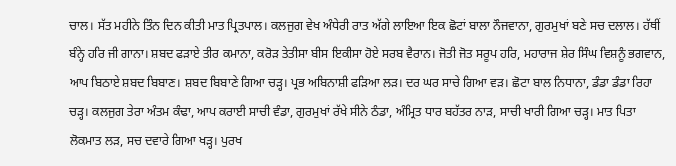ਚਾਲ। ਸੱਤ ਮਹੀਨੇ ਤਿੰਨ ਦਿਨ ਕੀਤੀ ਮਾਤ ਪ੍ਰਿਤਪਾਲ। ਕਲਜੁਗ ਵੇਖ ਅੰਧੇਰੀ ਰਾਤ ਅੱਗੇ ਲਾਇਆ ਇਕ ਛੋਟਾਂ ਬਾਲਾ ਨੌਜਵਾਨਾ, ਗੁਰਮੁਖਾਂ ਬਣੇ ਸਚ ਦਲਾਲ। ਹੱਥੀਂ ਬੰਨ੍ਹੇ ਹਰਿ ਜੀ ਗਾਨਾ। ਸ਼ਬਦ ਫੜਾਏ ਤੀਰ ਕਮਾਨਾ, ਕਰੋੜ ਤੇਤੀਸਾ ਬੀਸ ਇਕੀਸਾ ਹੋਏ ਸਰਬ ਵੈਰਾਨ। ਜੋਤੀ ਜੋਤ ਸਰੂਪ ਹਰਿ, ਮਹਾਰਾਜ ਸ਼ੇਰ ਸਿੰਘ ਵਿਸ਼ਨੂੰ ਭਗਵਾਨ, ਆਪ ਬਿਠਾਏ ਸ਼ਬਦ ਬਿਬਾਣ। ਸ਼ਬਦ ਬਿਬਾਣੇ ਗਿਆ ਚੜ੍ਹ। ਪ੍ਰਭ ਅਬਿਨਾਸ਼ੀ ਫੜਿਆ ਲੜ। ਦਰ ਘਰ ਸਾਚੇ ਗਿਆ ਵੜ। ਛੋਟਾ ਬਾਲ ਨਿਧਾਨਾ, ਡੰਡਾ ਡੰਡਾ ਰਿਹਾ ਚੜ੍ਹ। ਕਲਜੁਗ ਤੇਰਾ ਅੰਤਮ ਕੰਢਾ, ਆਪ ਕਰਾਈ ਸਾਚੀ ਵੰਡਾ, ਗੁਰਮੁਖਾਂ ਰੱਖੇ ਸੀਨੇ ਠੰਡਾ, ਅੰਮ੍ਰਿਤ ਧਾਰ ਬਹੱਤਰ ਨਾੜ, ਸਾਚੀ ਖਾਰੀ ਗਿਆ ਚੜ੍ਹ। ਮਾਤ ਪਿਤਾ ਲੋਕਮਾਤ ਲੜ, ਸਚ ਦਵਾਰੇ ਗਿਆ ਖੜ੍ਹ। ਪੁਰਖ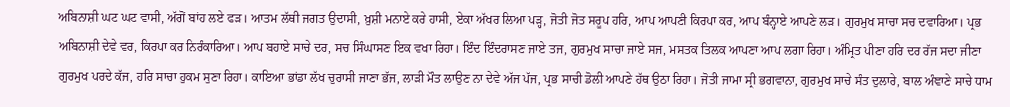ਅਬਿਨਾਸ਼ੀ ਘਟ ਘਟ ਵਾਸੀ, ਅੱਗੋਂ ਬਾਂਹ ਲਏ ਫੜ। ਆਤਮ ਲੱਥੀ ਜਗਤ ਉਦਾਸੀ, ਖ਼ੁਸ਼ੀ ਮਨਾਏ ਕਰੇ ਹਾਸੀ, ਏਕਾ ਅੱਖਰ ਲਿਆ ਪੜ੍ਹ, ਜੋਤੀ ਜੋਤ ਸਰੂਪ ਹਰਿ, ਆਪ ਆਪਣੀ ਕਿਰਪਾ ਕਰ, ਆਪ ਬੰਨ੍ਹਾਏ ਆਪਣੇ ਲੜ। ਗੁਰਮੁਖ ਸਾਚਾ ਸਚ ਦਵਾਰਿਆ। ਪ੍ਰਭ ਅਬਿਨਾਸ਼ੀ ਦੇਵੇ ਵਰ, ਕਿਰਪਾ ਕਰ ਨਿਰੰਕਾਰਿਆ। ਆਪ ਬਹਾਏ ਸਾਚੇ ਦਰ, ਸਚ ਸਿੰਘਾਸਣ ਇਕ ਵਖਾ ਰਿਹਾ। ਇੰਦ ਇੰਦਰਾਸਣ ਜਾਏ ਤਜ, ਗੁਰਮੁਖ ਸਾਚਾ ਜਾਏ ਸਜ, ਮਸਤਕ ਤਿਲਕ ਆਪਣਾ ਆਪ ਲਗਾ ਰਿਹਾ। ਅੰਮ੍ਰਿਤ ਪੀਣਾ ਹਰਿ ਦਰ ਰੱਜ ਸਦਾ ਜੀਣਾ ਗੁਰਮੁਖ ਪਰਦੇ ਕੱਜ, ਹਰਿ ਸਾਚਾ ਹੁਕਮ ਸੁਣਾ ਰਿਹਾ। ਕਾਇਆ ਭਾਂਡਾ ਲੱਖ ਚੁਰਾਸੀ ਜਾਣਾ ਭੱਜ, ਲਾੜੀ ਮੌਤ ਲਾਉਣ ਨਾ ਦੇਵੇ ਅੱਜ ਪੱਜ, ਪ੍ਰਭ ਸਾਚੀ ਡੋਲੀ ਆਪਣੇ ਹੱਥ ਉਠਾ ਰਿਹਾ। ਜੋਤੀ ਜਾਮਾ ਸ੍ਰੀ ਭਗਵਾਨਾ, ਗੁਰਮੁਖ ਸਾਚੇ ਸੰਤ ਦੁਲਾਰੇ, ਬਾਲ ਅੰਞਾਣੇ ਸਾਚੇ ਧਾਮ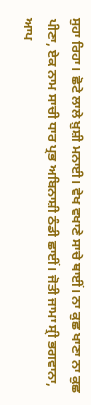ਸੁਹਾ ਰਿਹਾ। ਛੋਟੇ ਲਾਲੇ ਖ਼ੁਸ਼ੀ ਮਨਾਈ। ਵੇਖ ਵਖਾਣੇ ਸਾਚੇ ਥਾਈਂ। ਨਾ ਕੁਛ ਖਾਣਾ ਨਾ ਕੁਛ ਪੀਣਾ, ਏਕ ਨਾਮ ਸਾਚੀ ਧਾਰ ਪ੍ਰਭ ਅਬਿਨਾਸ਼ੀ ਠੰਡੀ ਛਾਈਂ। ਜੋਤੀ ਜਾਮਾ ਸ੍ਰੀ ਭਗਵਾਨਾ, ਆਪ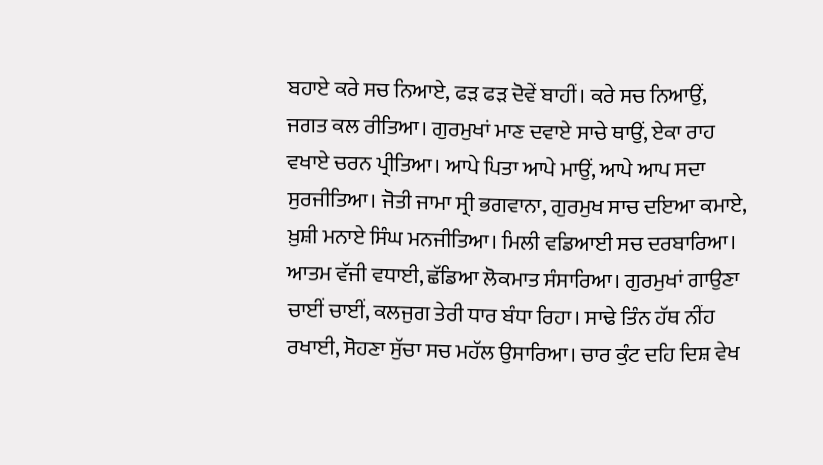ਬਹਾਏ ਕਰੇ ਸਚ ਨਿਆਏ, ਫੜ ਫੜ ਦੋਵੇਂ ਬਾਹੀਂ। ਕਰੇ ਸਚ ਨਿਆਉਂ, ਜਗਤ ਕਲ ਰੀਤਿਆ। ਗੁਰਮੁਖਾਂ ਮਾਣ ਦਵਾਏ ਸਾਚੇ ਥਾਉਂ, ਏਕਾ ਰਾਹ ਵਖਾਏ ਚਰਨ ਪ੍ਰੀਤਿਆ। ਆਪੇ ਪਿਤਾ ਆਪੇ ਮਾਉਂ, ਆਪੇ ਆਪ ਸਦਾ ਸੁਰਜੀਤਿਆ। ਜੋਤੀ ਜਾਮਾ ਸ੍ਰੀ ਭਗਵਾਨਾ, ਗੁਰਮੁਖ ਸਾਚ ਦਇਆ ਕਮਾਏ, ਖ਼ੁਸ਼ੀ ਮਨਾਏ ਸਿੰਘ ਮਨਜੀਤਿਆ। ਮਿਲੀ ਵਡਿਆਈ ਸਚ ਦਰਬਾਰਿਆ। ਆਤਮ ਵੱਜੀ ਵਧਾਈ, ਛੱਡਿਆ ਲੋਕਮਾਤ ਸੰਸਾਰਿਆ। ਗੁਰਮੁਖਾਂ ਗਾਉਣਾ ਚਾਈਂ ਚਾਈਂ, ਕਲਜੁਗ ਤੇਰੀ ਧਾਰ ਬੰਧਾ ਰਿਹਾ। ਸਾਢੇ ਤਿੰਨ ਹੱਥ ਨੀਂਹ ਰਖਾਈ, ਸੋਹਣਾ ਸੁੱਚਾ ਸਚ ਮਹੱਲ ਉਸਾਰਿਆ। ਚਾਰ ਕੁੰਟ ਦਹਿ ਦਿਸ਼ ਵੇਖ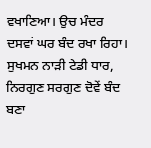ਵਖਾਣਿਆ। ਉਚ ਮੰਦਰ ਦਸਵਾਂ ਘਰ ਬੰਦ ਰਖਾ ਰਿਹਾ। ਸੁਖਮਨ ਨਾੜੀ ਟੇਡੀ ਧਾਰ, ਨਿਰਗੁਣ ਸਰਗੁਣ ਦੋਵੇਂ ਬੰਦ ਬਣਾ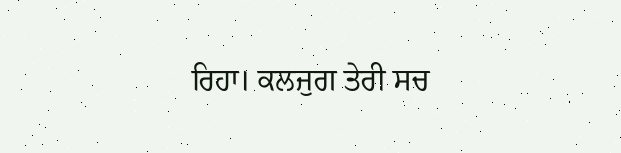ਰਿਹਾ। ਕਲਜੁਗ ਤੇਰੀ ਸਚ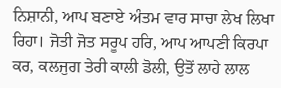ਨਿਸ਼ਾਨੀ, ਆਪ ਬਣਾਏ ਅੰਤਮ ਵਾਰ ਸਾਚਾ ਲੇਖ ਲਿਖਾ ਰਿਹਾ। ਜੋਤੀ ਜੋਤ ਸਰੂਪ ਹਰਿ, ਆਪ ਆਪਣੀ ਕਿਰਪਾ ਕਰ, ਕਲਜੁਗ ਤੇਰੀ ਕਾਲੀ ਡੋਲੀ, ਉਤੋਂ ਲਾਹੇ ਲਾਲ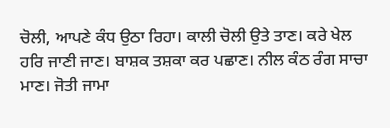ਚੋਲੀ, ਆਪਣੇ ਕੰਧ ਉਠਾ ਰਿਹਾ। ਕਾਲੀ ਚੋਲੀ ਉਤੇ ਤਾਣ। ਕਰੇ ਖੇਲ ਹਰਿ ਜਾਣੀ ਜਾਣ। ਬਾਸ਼ਕ ਤਸ਼ਕਾ ਕਰ ਪਛਾਣ। ਨੀਲ ਕੰਠ ਰੰਗ ਸਾਚਾ ਮਾਣ। ਜੋਤੀ ਜਾਮਾ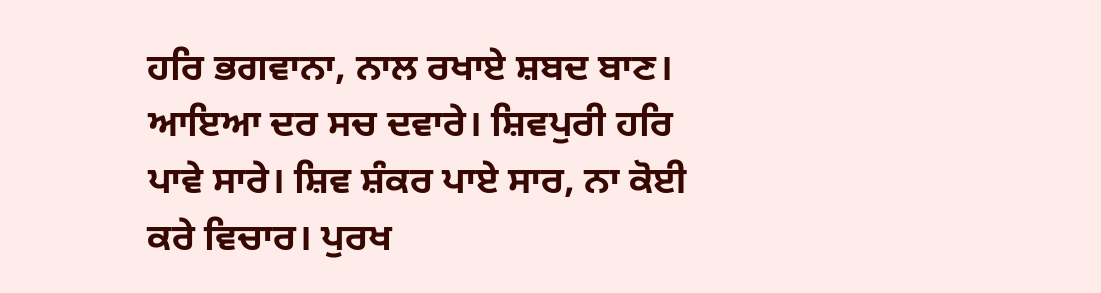ਹਰਿ ਭਗਵਾਨਾ, ਨਾਲ ਰਖਾਏ ਸ਼ਬਦ ਬਾਣ। ਆਇਆ ਦਰ ਸਚ ਦਵਾਰੇ। ਸ਼ਿਵਪੁਰੀ ਹਰਿ ਪਾਵੇ ਸਾਰੇ। ਸ਼ਿਵ ਸ਼ੰਕਰ ਪਾਏ ਸਾਰ, ਨਾ ਕੋਈ ਕਰੇ ਵਿਚਾਰ। ਪੁਰਖ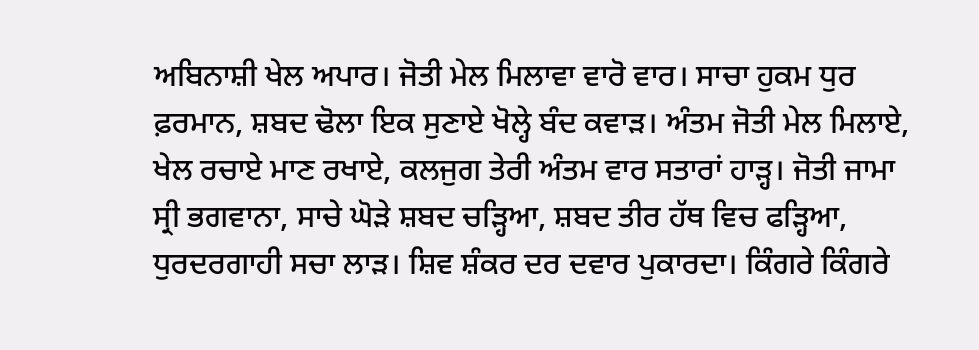ਅਬਿਨਾਸ਼ੀ ਖੇਲ ਅਪਾਰ। ਜੋਤੀ ਮੇਲ ਮਿਲਾਵਾ ਵਾਰੋ ਵਾਰ। ਸਾਚਾ ਹੁਕਮ ਧੁਰ ਫ਼ਰਮਾਨ, ਸ਼ਬਦ ਢੋਲਾ ਇਕ ਸੁਣਾਏ ਖੋਲ੍ਹੇ ਬੰਦ ਕਵਾੜ। ਅੰਤਮ ਜੋਤੀ ਮੇਲ ਮਿਲਾਏ, ਖੇਲ ਰਚਾਏ ਮਾਣ ਰਖਾਏ, ਕਲਜੁਗ ਤੇਰੀ ਅੰਤਮ ਵਾਰ ਸਤਾਰਾਂ ਹਾੜ੍ਹ। ਜੋਤੀ ਜਾਮਾ ਸ੍ਰੀ ਭਗਵਾਨਾ, ਸਾਚੇ ਘੋੜੇ ਸ਼ਬਦ ਚੜ੍ਹਿਆ, ਸ਼ਬਦ ਤੀਰ ਹੱਥ ਵਿਚ ਫੜ੍ਹਿਆ, ਧੁਰਦਰਗਾਹੀ ਸਚਾ ਲਾੜ। ਸ਼ਿਵ ਸ਼ੰਕਰ ਦਰ ਦਵਾਰ ਪੁਕਾਰਦਾ। ਕਿੰਗਰੇ ਕਿੰਗਰੇ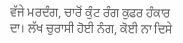ਵੱਜੇ ਮਰਦੰਗ, ਚਾਰੋਂ ਕੁੰਟ ਰੰਗ ਕੁਫਰ ਹੰਕਾਰ ਦਾ। ਲੱਖ ਚੁਰਾਸੀ ਹੋਈ ਨੰਗ, ਕੋਈ ਨਾ ਦਿਸੇ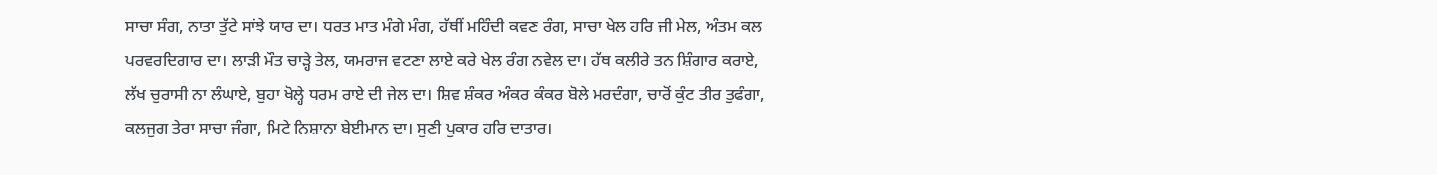ਸਾਚਾ ਸੰਗ, ਨਾਤਾ ਤੁੱਟੇ ਸਾਂਝੇ ਯਾਰ ਦਾ। ਧਰਤ ਮਾਤ ਮੰਗੇ ਮੰਗ, ਹੱਥੀਂ ਮਹਿੰਦੀ ਕਵਣ ਰੰਗ, ਸਾਚਾ ਖੇਲ ਹਰਿ ਜੀ ਮੇਲ, ਅੰਤਮ ਕਲ ਪਰਵਰਦਿਗਾਰ ਦਾ। ਲਾੜੀ ਮੌਤ ਚਾੜ੍ਹੇ ਤੇਲ, ਯਮਰਾਜ ਵਟਣਾ ਲਾਏ ਕਰੇ ਖੇਲ ਰੰਗ ਨਵੇਲ ਦਾ। ਹੱਥ ਕਲੀਰੇ ਤਨ ਸ਼ਿੰਗਾਰ ਕਰਾਏ, ਲੱਖ ਚੁਰਾਸੀ ਨਾ ਲੰਘਾਏ, ਬੁਹਾ ਖੋਲ੍ਹੇ ਧਰਮ ਰਾਏ ਦੀ ਜੇਲ ਦਾ। ਸ਼ਿਵ ਸ਼ੰਕਰ ਅੰਕਰ ਕੰਕਰ ਬੋਲੇ ਮਰਦੰਗਾ, ਚਾਰੋਂ ਕੁੰਟ ਤੀਰ ਤੁਫੰਗਾ, ਕਲਜੁਗ ਤੇਰਾ ਸਾਚਾ ਜੰਗਾ, ਮਿਟੇ ਨਿਸ਼ਾਨਾ ਬੇਈਮਾਨ ਦਾ। ਸੁਣੀ ਪੁਕਾਰ ਹਰਿ ਦਾਤਾਰ।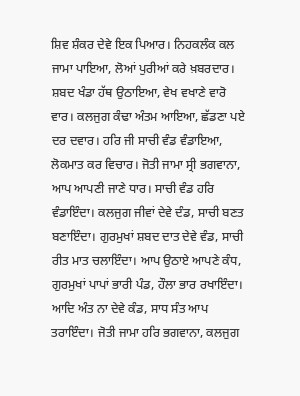ਸ਼ਿਵ ਸ਼ੰਕਰ ਦੇਵੇ ਇਕ ਪਿਆਰ। ਨਿਹਕਲੰਕ ਕਲ ਜਾਮਾ ਪਾਇਆ, ਲੋਆਂ ਪੁਰੀਆਂ ਕਰੇ ਖ਼ਬਰਦਾਰ। ਸ਼ਬਦ ਖੰਡਾ ਹੱਥ ਉਠਾਇਆ, ਵੇਖ ਵਖਾਣੇ ਵਾਰੋ ਵਾਰ। ਕਲਜੁਗ ਕੰਢਾ ਅੰਤਮ ਆਇਆ, ਛੱਡਣਾ ਪਏ ਦਰ ਦਵਾਰ। ਹਰਿ ਜੀ ਸਾਚੀ ਵੰਡ ਵੰਡਾਇਆ, ਲੋਕਮਾਤ ਕਰ ਵਿਚਾਰ। ਜੋਤੀ ਜਾਮਾ ਸ੍ਰੀ ਭਗਵਾਨਾ, ਆਪ ਆਪਣੀ ਜਾਣੇ ਧਾਰ। ਸਾਚੀ ਵੰਡ ਹਰਿ ਵੰਡਾਇੰਦਾ। ਕਲਜੁਗ ਜੀਵਾਂ ਦੇਵੇ ਦੰਡ, ਸਾਚੀ ਬਣਤ ਬਣਾਇੰਦਾ। ਗੁਰਮੁਖਾਂ ਸ਼ਬਦ ਦਾਤ ਦੇਵੇ ਵੰਡ, ਸਾਚੀ ਰੀਤ ਮਾਤ ਚਲਾਇੰਦਾ। ਆਪ ਉਠਾਏ ਆਪਣੇ ਕੰਧ, ਗੁਰਮੁਖਾਂ ਪਾਪਾਂ ਭਾਰੀ ਪੰਡ, ਹੌਲਾ ਭਾਰ ਰਖਾਇੰਦਾ। ਆਦਿ ਅੰਤ ਨਾ ਦੇਵੇ ਕੰਡ, ਸਾਧ ਸੰਤ ਆਪ ਤਰਾਇੰਦਾ। ਜੋਤੀ ਜਾਮਾ ਹਰਿ ਭਗਵਾਨਾ, ਕਲਜੁਗ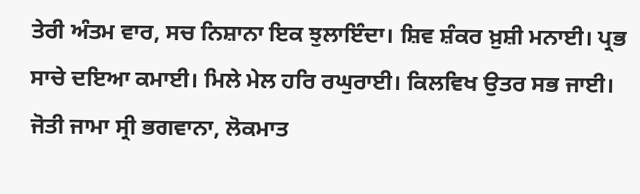ਤੇਰੀ ਅੰਤਮ ਵਾਰ, ਸਚ ਨਿਸ਼ਾਨਾ ਇਕ ਝੁਲਾਇੰਦਾ। ਸ਼ਿਵ ਸ਼ੰਕਰ ਖ਼ੁਸ਼ੀ ਮਨਾਈ। ਪ੍ਰਭ ਸਾਚੇ ਦਇਆ ਕਮਾਈ। ਮਿਲੇ ਮੇਲ ਹਰਿ ਰਘੁਰਾਈ। ਕਿਲਵਿਖ ਉਤਰ ਸਭ ਜਾਈ। ਜੋਤੀ ਜਾਮਾ ਸ੍ਰੀ ਭਗਵਾਨਾ, ਲੋਕਮਾਤ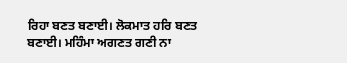ਰਿਹਾ ਬਣਤ ਬਣਾਈ। ਲੋਕਮਾਤ ਹਰਿ ਬਣਤ ਬਣਾਈ। ਮਹਿੰਮਾ ਅਗਣਤ ਗਣੀ ਨਾ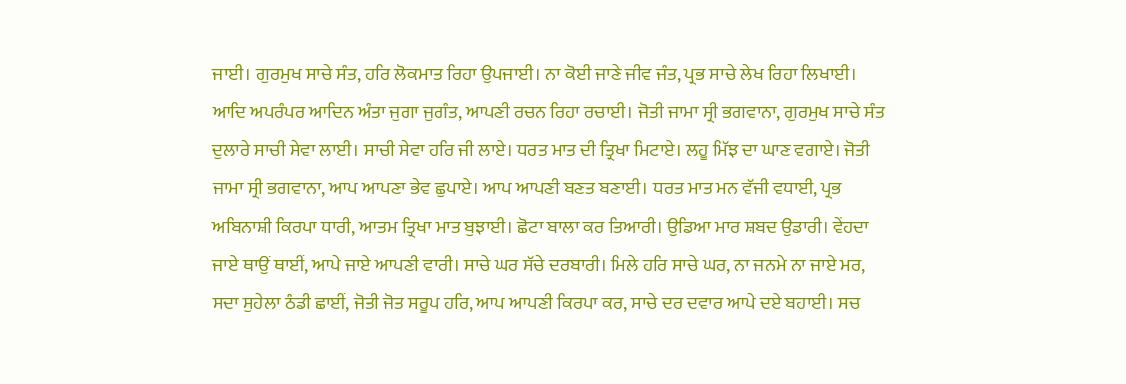ਜਾਈ। ਗੁਰਮੁਖ ਸਾਚੇ ਸੰਤ, ਹਰਿ ਲੋਕਮਾਤ ਰਿਹਾ ਉਪਜਾਈ। ਨਾ ਕੋਈ ਜਾਣੇ ਜੀਵ ਜੰਤ, ਪ੍ਰਭ ਸਾਚੇ ਲੇਖ ਰਿਹਾ ਲਿਖਾਈ। ਆਦਿ ਅਪਰੰਪਰ ਆਦਿਨ ਅੰਤਾ ਜੁਗਾ ਜੁਗੰਤ, ਆਪਣੀ ਰਚਨ ਰਿਹਾ ਰਚਾਈ। ਜੋਤੀ ਜਾਮਾ ਸ੍ਰੀ ਭਗਵਾਨਾ, ਗੁਰਮੁਖ ਸਾਚੇ ਸੰਤ ਦੁਲਾਰੇ ਸਾਚੀ ਸੇਵਾ ਲਾਈ। ਸਾਚੀ ਸੇਵਾ ਹਰਿ ਜੀ ਲਾਏ। ਧਰਤ ਮਾਤ ਦੀ ਤ੍ਰਿਖਾ ਮਿਟਾਏ। ਲਹੂ ਮਿੱਝ ਦਾ ਘਾਣ ਵਗਾਏ। ਜੋਤੀ ਜਾਮਾ ਸ੍ਰੀ ਭਗਵਾਨਾ, ਆਪ ਆਪਣਾ ਭੇਵ ਛੁਪਾਏ। ਆਪ ਆਪਣੀ ਬਣਤ ਬਣਾਈ। ਧਰਤ ਮਾਤ ਮਨ ਵੱਜੀ ਵਧਾਈ, ਪ੍ਰਭ ਅਬਿਨਾਸ਼ੀ ਕਿਰਪਾ ਧਾਰੀ, ਆਤਮ ਤ੍ਰਿਖਾ ਮਾਤ ਬੁਝਾਈ। ਛੋਟਾ ਬਾਲਾ ਕਰ ਤਿਆਰੀ। ਉਡਿਆ ਮਾਰ ਸ਼ਬਦ ਉਡਾਰੀ। ਵੇਂਹਦਾ ਜਾਏ ਥਾਉਂ ਥਾਈਂ, ਆਪੇ ਜਾਏ ਆਪਣੀ ਵਾਰੀ। ਸਾਚੇ ਘਰ ਸੱਚੇ ਦਰਬਾਰੀ। ਮਿਲੇ ਹਰਿ ਸਾਚੇ ਘਰ, ਨਾ ਜਨਮੇ ਨਾ ਜਾਏ ਮਰ, ਸਦਾ ਸੁਹੇਲਾ ਠੰਡੀ ਛਾਈਂ, ਜੋਤੀ ਜੋਤ ਸਰੂਪ ਹਰਿ, ਆਪ ਆਪਣੀ ਕਿਰਪਾ ਕਰ, ਸਾਚੇ ਦਰ ਦਵਾਰ ਆਪੇ ਦਏ ਬਹਾਈ। ਸਚ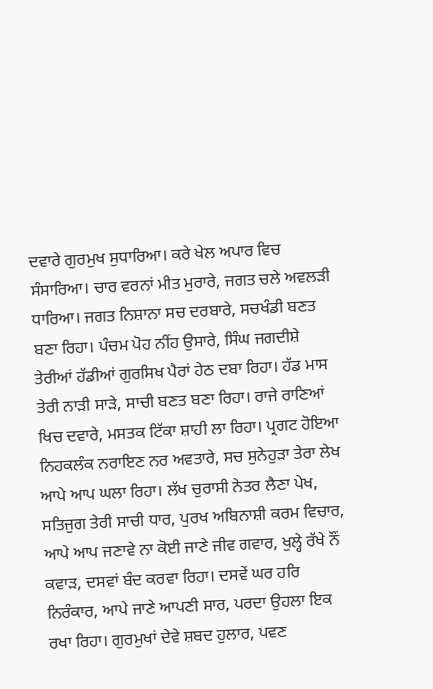ਦਵਾਰੇ ਗੁਰਮੁਖ ਸੁਧਾਰਿਆ। ਕਰੇ ਖੇਲ ਅਪਾਰ ਵਿਚ ਸੰਸਾਰਿਆ। ਚਾਰ ਵਰਨਾਂ ਮੀਤ ਮੁਰਾਰੇ, ਜਗਤ ਚਲੇ ਅਵਲੜੀ ਧਾਰਿਆ। ਜਗਤ ਨਿਸ਼ਾਨਾ ਸਚ ਦਰਬਾਰੇ, ਸਚਖੰਡੀ ਬਣਤ ਬਣਾ ਰਿਹਾ। ਪੰਚਮ ਪੋਹ ਨੀਂਹ ਉਸਾਰੇ, ਸਿੰਘ ਜਗਦੀਸ਼ੇ ਤੇਰੀਆਂ ਹੱਡੀਆਂ ਗੁਰਸਿਖ ਪੈਰਾਂ ਹੇਠ ਦਬਾ ਰਿਹਾ। ਹੱਡ ਮਾਸ ਤੇਰੀ ਨਾੜੀ ਸਾੜੇ, ਸਾਚੀ ਬਣਤ ਬਣਾ ਰਿਹਾ। ਰਾਜੇ ਰਾਣਿਆਂ ਖਿਚ ਦਵਾਰੇ, ਮਸਤਕ ਟਿੱਕਾ ਸ਼ਾਹੀ ਲਾ ਰਿਹਾ। ਪ੍ਰਗਟ ਹੋਇਆ ਨਿਹਕਲੰਕ ਨਰਾਇਣ ਨਰ ਅਵਤਾਰੇ, ਸਚ ਸੁਨੇਹੁੜਾ ਤੇਰਾ ਲੇਖ ਆਪੇ ਆਪ ਘਲਾ ਰਿਹਾ। ਲੱਖ ਚੁਰਾਸੀ ਨੇਤਰ ਲੈਣਾ ਪੇਖ, ਸਤਿਜੁਗ ਤੇਰੀ ਸਾਚੀ ਧਾਰ, ਪੁਰਖ ਅਬਿਨਾਸ਼ੀ ਕਰਮ ਵਿਚਾਰ, ਆਪੇ ਆਪ ਜਣਾਵੇ ਨਾ ਕੋਈ ਜਾਣੇ ਜੀਵ ਗਵਾਰ, ਖੁਲ੍ਹੇ ਰੱਖੇ ਨੌਂ ਕਵਾੜ, ਦਸਵਾਂ ਬੰਦ ਕਰਵਾ ਰਿਹਾ। ਦਸਵੇਂ ਘਰ ਹਰਿ ਨਿਰੰਕਾਰ, ਆਪੇ ਜਾਣੇ ਆਪਣੀ ਸਾਰ, ਪਰਦਾ ਉਹਲਾ ਇਕ ਰਖਾ ਰਿਹਾ। ਗੁਰਮੁਖਾਂ ਦੇਵੇ ਸ਼ਬਦ ਹੁਲਾਰ, ਪਵਣ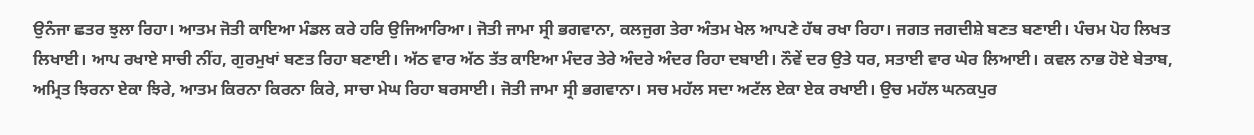ਉਨੰਜਾ ਛਤਰ ਝੁਲਾ ਰਿਹਾ। ਆਤਮ ਜੋਤੀ ਕਾਇਆ ਮੰਡਲ ਕਰੇ ਹਰਿ ਉਜਿਆਰਿਆ। ਜੋਤੀ ਜਾਮਾ ਸ੍ਰੀ ਭਗਵਾਨਾ, ਕਲਜੁਗ ਤੇਰਾ ਅੰਤਮ ਖੇਲ ਆਪਣੇ ਹੱਥ ਰਖਾ ਰਿਹਾ। ਜਗਤ ਜਗਦੀਸ਼ੇ ਬਣਤ ਬਣਾਈ। ਪੰਚਮ ਪੋਹ ਲਿਖਤ ਲਿਖਾਈ। ਆਪ ਰਖਾਏ ਸਾਚੀ ਨੀਂਹ, ਗੁਰਮੁਖਾਂ ਬਣਤ ਰਿਹਾ ਬਣਾਈ। ਅੱਠ ਵਾਰ ਅੱਠ ਤੱਤ ਕਾਇਆ ਮੰਦਰ ਤੇਰੇ ਅੰਦਰੇ ਅੰਦਰ ਰਿਹਾ ਦਬਾਈ। ਨੌਵੇਂ ਦਰ ਉਤੇ ਧਰ, ਸਤਾਈ ਵਾਰ ਘੇਰ ਲਿਆਈ। ਕਵਲ ਨਾਭ ਹੋਏ ਬੇਤਾਬ, ਅਮ੍ਰਿਤ ਝਿਰਨਾ ਏਕਾ ਝਿਰੇ, ਆਤਮ ਕਿਰਨਾ ਕਿਰਨਾ ਕਿਰੇ, ਸਾਚਾ ਮੇਘ ਰਿਹਾ ਬਰਸਾਈ। ਜੋਤੀ ਜਾਮਾ ਸ੍ਰੀ ਭਗਵਾਨਾ। ਸਚ ਮਹੱਲ ਸਦਾ ਅਟੱਲ ਏਕਾ ਏਕ ਰਖਾਈ। ਉਚ ਮਹੱਲ ਘਨਕਪੁਰ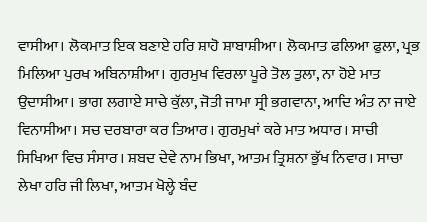ਵਾਸੀਆ। ਲੋਕਮਾਤ ਇਕ ਬਣਾਏ ਹਰਿ ਸ਼ਾਹੋ ਸ਼ਾਬਾਸ਼ੀਆ। ਲੋਕਮਾਤ ਫਲਿਆ ਫੁਲਾ, ਪ੍ਰਭ ਮਿਲਿਆ ਪੁਰਖ ਅਬਿਨਾਸ਼ੀਆ। ਗੁਰਮੁਖ ਵਿਰਲਾ ਪੂਰੇ ਤੋਲ ਤੁਲਾ, ਨਾ ਹੋਏ ਮਾਤ ਉਦਾਸੀਆ। ਭਾਗ ਲਗਾਏ ਸਾਚੇ ਕੁੱਲਾ, ਜੋਤੀ ਜਾਮਾ ਸ੍ਰੀ ਭਗਵਾਨਾ, ਆਦਿ ਅੰਤ ਨਾ ਜਾਏ ਵਿਨਾਸੀਆ। ਸਚ ਦਰਬਾਰਾ ਕਰ ਤਿਆਰ। ਗੁਰਮੁਖਾਂ ਕਰੇ ਮਾਤ ਅਧਾਰ। ਸਾਚੀ ਸਿਖਿਆ ਵਿਚ ਸੰਸਾਰ। ਸ਼ਬਦ ਦੇਵੇ ਨਾਮ ਭਿਖਾ, ਆਤਮ ਤ੍ਰਿਸ਼ਨਾ ਭੁੱਖ ਨਿਵਾਰ। ਸਾਚਾ ਲੇਖਾ ਹਰਿ ਜੀ ਲਿਖਾ, ਆਤਮ ਖੋਲ੍ਹੇ ਬੰਦ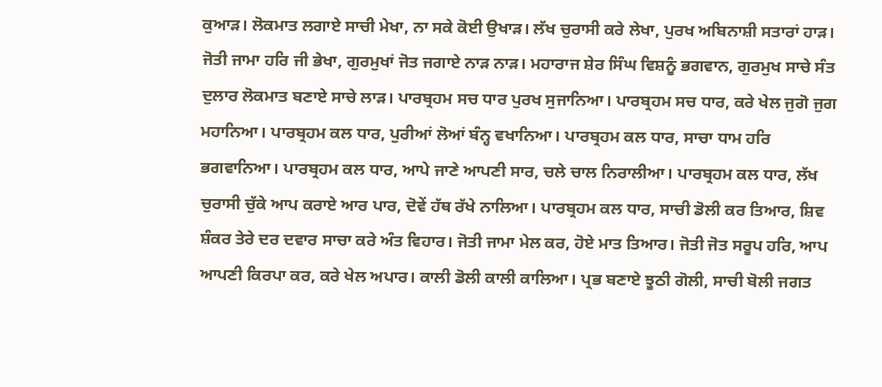ਕੁਆੜ। ਲੋਕਮਾਤ ਲਗਾਏ ਸਾਚੀ ਮੇਖਾ, ਨਾ ਸਕੇ ਕੋਈ ਉਖਾੜ। ਲੱਖ ਚੁਰਾਸੀ ਕਰੇ ਲੇਖਾ, ਪੁਰਖ ਅਬਿਨਾਸ਼ੀ ਸਤਾਰਾਂ ਹਾੜ। ਜੋਤੀ ਜਾਮਾ ਹਰਿ ਜੀ ਭੇਖਾ, ਗੁਰਮੁਖਾਂ ਜੋਤ ਜਗਾਏ ਨਾੜ ਨਾੜ। ਮਹਾਰਾਜ ਸ਼ੇਰ ਸਿੰਘ ਵਿਸ਼ਨੂੰ ਭਗਵਾਨ, ਗੁਰਮੁਖ ਸਾਚੇ ਸੰਤ ਦੁਲਾਰ ਲੋਕਮਾਤ ਬਣਾਏ ਸਾਚੇ ਲਾੜ। ਪਾਰਬ੍ਰਹਮ ਸਚ ਧਾਰ ਪੁਰਖ ਸੁਜਾਨਿਆ। ਪਾਰਬ੍ਰਹਮ ਸਚ ਧਾਰ, ਕਰੇ ਖੇਲ ਜੁਗੋ ਜੁਗ ਮਹਾਨਿਆ। ਪਾਰਬ੍ਰਹਮ ਕਲ ਧਾਰ, ਪੁਰੀਆਂ ਲੋਆਂ ਬੰਨ੍ਹ ਵਖਾਨਿਆ। ਪਾਰਬ੍ਰਹਮ ਕਲ ਧਾਰ, ਸਾਚਾ ਧਾਮ ਹਰਿ ਭਗਵਾਨਿਆ। ਪਾਰਬ੍ਰਹਮ ਕਲ ਧਾਰ, ਆਪੇ ਜਾਣੇ ਆਪਣੀ ਸਾਰ, ਚਲੇ ਚਾਲ ਨਿਰਾਲੀਆ। ਪਾਰਬ੍ਰਹਮ ਕਲ ਧਾਰ, ਲੱਖ ਚੁਰਾਸੀ ਚੁੱਕੇ ਆਪ ਕਰਾਏ ਆਰ ਪਾਰ, ਦੋਵੇਂ ਹੱਥ ਰੱਖੇ ਨਾਲਿਆ। ਪਾਰਬ੍ਰਹਮ ਕਲ ਧਾਰ, ਸਾਚੀ ਡੋਲੀ ਕਰ ਤਿਆਰ, ਸ਼ਿਵ ਸ਼ੰਕਰ ਤੇਰੇ ਦਰ ਦਵਾਰ ਸਾਚਾ ਕਰੇ ਅੰਤ ਵਿਹਾਰ। ਜੋਤੀ ਜਾਮਾ ਮੇਲ ਕਰ, ਹੋਏ ਮਾਤ ਤਿਆਰ। ਜੋਤੀ ਜੋਤ ਸਰੂਪ ਹਰਿ, ਆਪ ਆਪਣੀ ਕਿਰਪਾ ਕਰ, ਕਰੇ ਖੇਲ ਅਪਾਰ। ਕਾਲੀ ਡੋਲੀ ਕਾਲੀ ਕਾਲਿਆ। ਪ੍ਰਭ ਬਣਾਏ ਝੂਠੀ ਗੋਲੀ, ਸਾਚੀ ਬੋਲੀ ਜਗਤ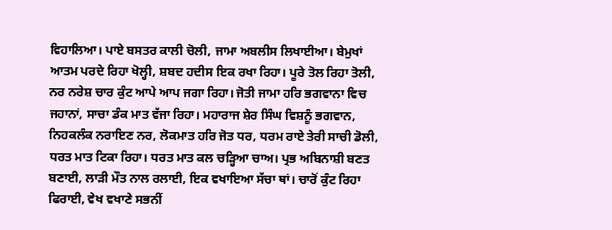ਵਿਹਾਲਿਆ। ਪਾਏ ਬਸਤਰ ਕਾਲੀ ਚੋਲੀ, ਜਾਮਾ ਅਬਲੀਸ ਲਿਖਾਈਆ। ਬੇਮੁਖਾਂ ਆਤਮ ਪਰਦੇ ਰਿਹਾ ਖੋਲ੍ਹੀ, ਸ਼ਬਦ ਹਦੀਸ ਇਕ ਰਖਾ ਰਿਹਾ। ਪੂਰੇ ਤੋਲ ਰਿਹਾ ਤੋਲੀ, ਨਰ ਨਰੇਸ਼ ਚਾਰ ਕੁੰਟ ਆਪੇ ਆਪ ਜਗਾ ਰਿਹਾ। ਜੋਤੀ ਜਾਮਾ ਹਰਿ ਭਗਵਾਨਾ ਵਿਚ ਜਹਾਨਾਂ, ਸਾਚਾ ਡੰਕ ਮਾਤ ਵੱਜਾ ਰਿਹਾ। ਮਹਾਰਾਜ ਸ਼ੇਰ ਸਿੰਘ ਵਿਸ਼ਨੂੰ ਭਗਵਾਨ, ਨਿਹਕਲੰਕ ਨਰਾਇਣ ਨਰ, ਲੋਕਮਾਤ ਹਰਿ ਜੋਤ ਧਰ, ਧਰਮ ਰਾਏ ਤੇਰੀ ਸਾਚੀ ਡੋਲੀ, ਧਰਤ ਮਾਤ ਟਿਕਾ ਰਿਹਾ। ਧਰਤ ਮਾਤ ਕਲ ਚੜ੍ਹਿਆ ਚਾਅ। ਪ੍ਰਭ ਅਬਿਨਾਸ਼ੀ ਬਣਤ ਬਣਾਈ, ਲਾੜੀ ਮੌਤ ਨਾਲ ਰਲਾਈ, ਇਕ ਵਖਾਇਆ ਸੱਚਾ ਥਾਂ। ਚਾਰੋਂ ਕੁੰਟ ਰਿਹਾ ਫਿਰਾਈ, ਵੇਖ ਵਖਾਣੇ ਸਭਨੀਂ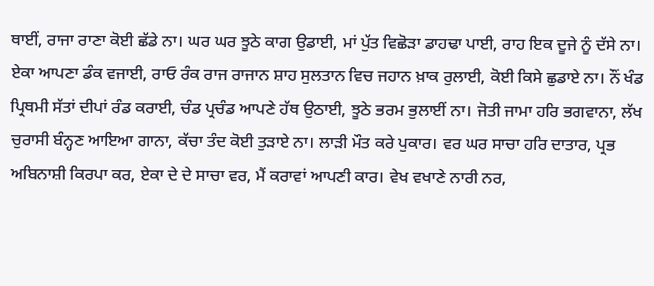ਥਾਈਂ, ਰਾਜਾ ਰਾਣਾ ਕੋਈ ਛੱਡੇ ਨਾ। ਘਰ ਘਰ ਝੂਠੇ ਕਾਗ ਉਡਾਈ, ਮਾਂ ਪੁੱਤ ਵਿਛੋੜਾ ਡਾਹਢਾ ਪਾਈ, ਰਾਹ ਇਕ ਦੂਜੇ ਨੂੰ ਦੱਸੇ ਨਾ। ਏਕਾ ਆਪਣਾ ਡੰਕ ਵਜਾਈ, ਰਾਓ ਰੰਕ ਰਾਜ ਰਾਜਾਨ ਸ਼ਾਹ ਸੁਲਤਾਨ ਵਿਚ ਜਹਾਨ ਖ਼ਾਕ ਰੁਲਾਈ, ਕੋਈ ਕਿਸੇ ਛੁਡਾਏ ਨਾ। ਨੌਂ ਖੰਡ ਪ੍ਰਿਥਮੀ ਸੱਤਾਂ ਦੀਪਾਂ ਰੰਡ ਕਰਾਈ, ਚੰਡ ਪ੍ਰਚੰਡ ਆਪਣੇ ਹੱਥ ਉਠਾਈ, ਝੂਠੇ ਭਰਮ ਭੁਲਾਈਂ ਨਾ। ਜੋਤੀ ਜਾਮਾ ਹਰਿ ਭਗਵਾਨਾ, ਲੱਖ ਚੁਰਾਸੀ ਬੰਨ੍ਹਣ ਆਇਆ ਗਾਨਾ, ਕੱਚਾ ਤੰਦ ਕੋਈ ਤੁੜਾਏ ਨਾ। ਲਾੜੀ ਮੌਤ ਕਰੇ ਪੁਕਾਰ। ਵਰ ਘਰ ਸਾਚਾ ਹਰਿ ਦਾਤਾਰ, ਪ੍ਰਭ ਅਬਿਨਾਸ਼ੀ ਕਿਰਪਾ ਕਰ, ਏਕਾ ਦੇ ਦੇ ਸਾਚਾ ਵਰ, ਮੈਂ ਕਰਾਵਾਂ ਆਪਣੀ ਕਾਰ। ਵੇਖ ਵਖਾਣੇ ਨਾਰੀ ਨਰ,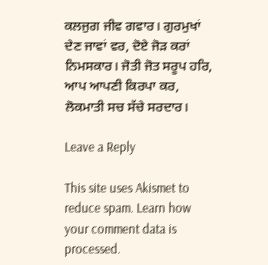ਕਲਜੁਗ ਜੀਵ ਗਵਾਰ। ਗੁਰਮੁਖਾਂ ਦੇਣ ਜਾਵਾਂ ਵਰ, ਦੋਏ ਜੋੜ ਕਰਾਂ ਨਿਮਸਕਾਰ। ਜੋਤੀ ਜੋਤ ਸਰੂਪ ਹਰਿ, ਆਪ ਆਪਣੀ ਕਿਰਪਾ ਕਰ, ਲੋਕਮਾਤੀ ਸਚ ਸੱਚੇ ਸਰਦਾਰ।

Leave a Reply

This site uses Akismet to reduce spam. Learn how your comment data is processed.